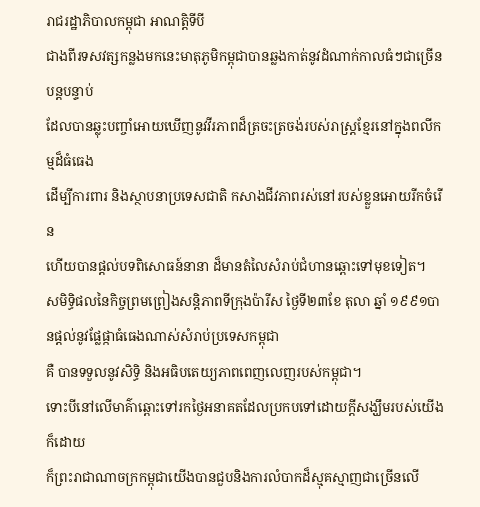រាជរដ្ឋាភិបាលកម្ពុជា អាណត្តិទីបី
ជាងពីរទសវត្សកន្លងមកនេះមាតុភូមិកម្ពុជាបានឆ្លងកាត់នូវដំណាក់កាលធំៗជាច្រើនបន្តបន្ទាប់
ដែលបានឆ្លុះបញ្ចាំអោយឃើញនូវវីរភាពដ៏ត្រចះត្រចង់របស់រាស្រ្តខ្មែរនៅក្នុងពលីកម្មដ៏ធំធេង
ដើម្បីការពារ និងស្ថាបនាប្រទេសជាតិ កសាងជីវភាពរស់នៅរបស់ខ្លួនអោយរីកចំរើន
ហើយបានផ្តល់បទពិសោធន៍នានា ដ៏មានតំលៃសំរាប់ជំហានឆ្ពោះទៅមុខទៀត។
សមិទ្ធិផលនៃកិច្ចព្រមព្រៀងសន្តិភាពទីក្រុងប៉ារីស ថ្ងៃទី២៣ខែ តុលា ឆ្នាំ ១៩៩១បានផ្តល់នូវផ្លែផ្កាធំធេងណាស់សំរាប់ប្រទេសកម្ពុជា
គឺ បានទទួលនូវសិទ្ធិ និងអធិបតេយ្យភាពពេញលេញរបស់កម្ពុជា។
ទោះបីនៅលើមាគ៌ាឆ្ពោះទៅរកថ្ងៃអនាគតដែលប្រកបទៅដោយក្តីសង្ឃឹមរបស់យើងក៏ដោយ
ក៏ព្រះរាជាណាចក្រកម្ពុជាយើងបានជួបនិងការលំបាកដ៏ស្មុគស្មាញជាច្រើនលើ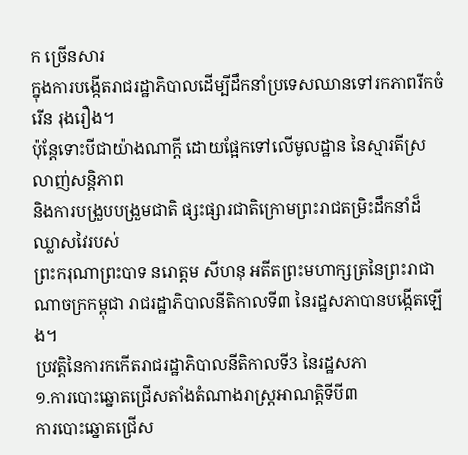ក ច្រើនសារ
ក្នុងការបង្កើតរាជរដ្ឋាភិបាលដើម្បីដឹកនាំប្រទេសឈានទៅរកភាពរីកចំរើន រុងរឿង។
ប៉ុន្តែទោះបីជាយ៉ាងណាក្តី ដោយផ្អែកទៅលើមូលដ្ឋាន នៃស្មារតីស្រលាញ់សន្តិភាព
និងការបង្រួបបង្រួមជាតិ ផ្សះផ្សារជាតិក្រោមព្រះរាជតម្រិះដឹកនាំដ៏ឈ្លាសវៃរបស់
ព្រះករុណាព្រះបាទ នរោត្តម សីហនុ អតីតព្រះមហាក្សត្រនៃព្រះរាជាណាចក្រកម្ពុជា រាជរដ្ឋាភិបាលនីតិកាលទី៣ នៃរដ្ឋសភាបានបង្កើតឡើង។
ប្រវត្តិនៃការកកើតរាជរដ្ឋាភិបាលនីតិកាលទី3 នៃរដ្ឋសភា
១.ការបោះឆ្នោតជ្រើសតាំងតំណាងរាស្រ្តអាណត្តិទីបី៣
ការបោះឆ្នោតជ្រើស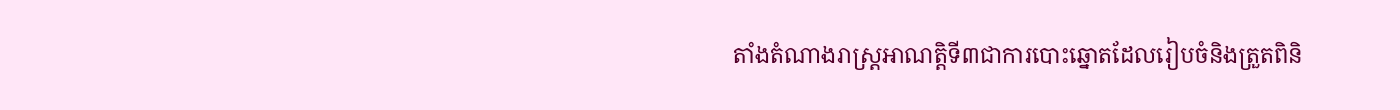តាំងតំណាងរាស្រ្តអាណត្តិទី៣ជាការបោះឆ្នោតដែលរៀបចំនិងត្រួតពិនិ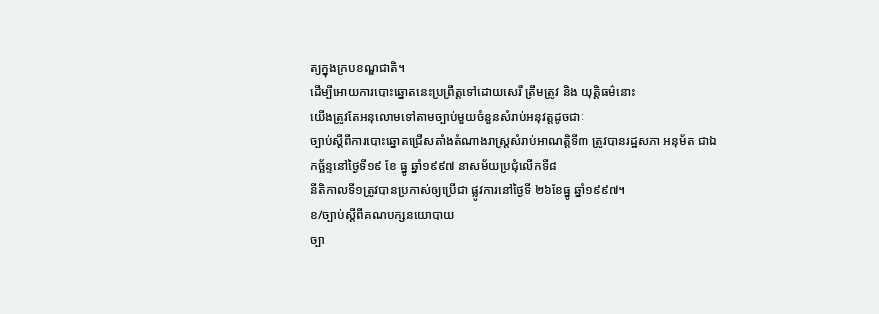ត្យក្នុងក្របខណ្ឌជាតិ។
ដើម្បីអោយការបោះឆ្នោតនេះប្រព្រឹត្តទៅដោយសេរី ត្រឹមត្រូវ និង យុត្តិធម៌នោះ
យើងត្រូវតែអនុលោមទៅតាមច្បាប់មួយចំនួនសំរាប់អនុវត្តដូចជាៈ
ច្បាប់ស្តីពីការបោះឆ្នោតជ្រើសតាំងតំណាងរាស្រ្តសំរាប់អាណត្តិទី៣ ត្រូវបានរដ្ឋសភា អនុម័ត ជាឯកច្ឆ័ន្ទនៅថ្ងៃទី១៩ ខែ ធ្នូ ឆ្នាំ១៩៩៧ នាសម័យប្រជុំលើកទី៨
នីតិកាលទី១ត្រូវបានប្រកាស់ឲ្យប្រើជា ផ្លូវការនៅថ្ងៃទី ២៦ខែធ្នូ ឆ្នាំ១៩៩៧។
ខ/ច្បាប់ស្តីពីគណបក្សនយោបាយ
ច្បា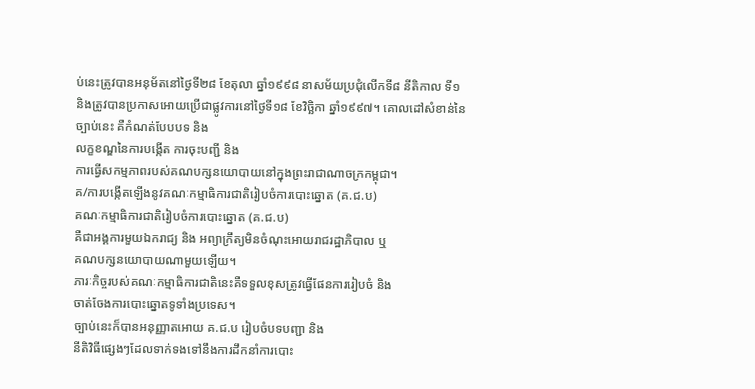ប់នេះត្រូវបានអនុម័តនៅថ្ងៃទី២៨ ខែតុលា ឆ្នាំ១៩៩៨ នាសម័យប្រជុំលើកទី៨ នីតិកាល ទី១
និងត្រូវបានប្រកាសអោយប្រើជាផ្លូវការនៅថ្ងៃទី១៨ ខែវិច្ឆិកា ឆ្នាំ១៩៩៧។ គោលដៅសំខាន់នៃច្បាប់នេះ គឺកំណត់បែបបទ និង
លក្ខខណ្ឌនៃការបង្កើត ការចុះបញ្ជី និង
ការធ្វើសកម្មភាពរបស់គណបក្សនយោបាយនៅក្នុងព្រះរាជាណាចក្រកម្ពុជា។
គ/ការបង្កើតឡើងនូវគណៈកម្មាធិការជាតិរៀបចំការបោះឆ្នោត (គ.ជ.ប)
គណៈកម្មាធិការជាតិរៀបចំការបោះឆ្នោត (គ.ជ.ប)
គឺជាអង្គការមួយឯករាជ្យ និង អព្យាក្រឹត្យមិនចំណុះអោយរាជរដ្ឋាភិបាល ឬ
គណបក្សនយោបាយណាមួយឡើយ។
ភារៈកិច្ចរបស់គណៈកម្មាធិការជាតិនេះគឺទទួលខុសត្រូវធ្វើផែនការរៀបចំ និង
ចាត់ចែងការបោះឆ្នោតទូទាំងប្រទេស។
ច្បាប់នេះក៏បានអនុញ្ញាតអោយ គ.ជ.ប រៀបចំបទបញ្ជា និង
នីតិវិធីផ្សេងៗដែលទាក់ទងទៅនឹងការដឹកនាំការបោះ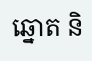ឆ្នោត និ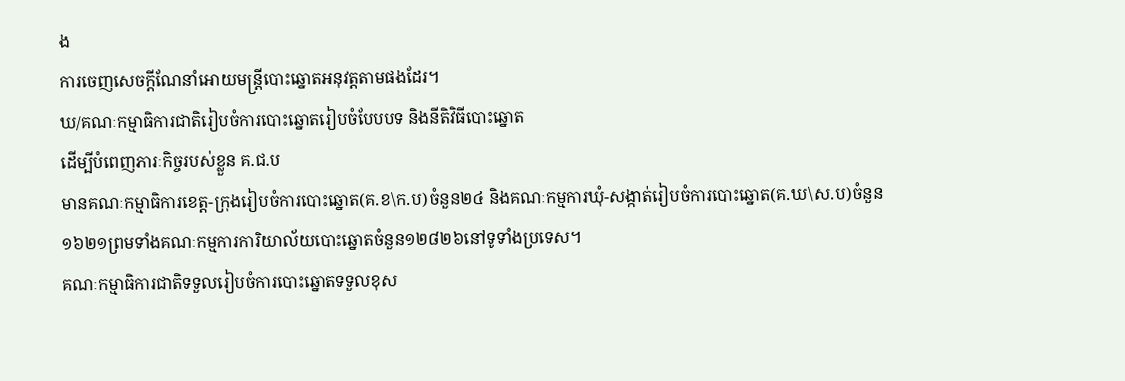ង
ការចេញសេចក្តីណែនាំអោយមន្រ្តីបោះឆ្នោតអនុវត្តតាមផងដែរ។
ឃ/គណៈកម្មាធិការជាតិរៀបចំការបោះឆ្នោតរៀបចំបែបបទ និងនីតិវិធីបោះឆ្នោត
ដើម្បីបំពេញភារៈកិច្ចរបស់ខ្លួន គ.ជ.ប
មានគណៈកម្មាធិការខេត្ត-ក្រុងរៀបចំការបោះឆ្នោត(គ.ខ\ក.ប)ចំនួន២៤ និងគណៈកម្មការឃុំ-សង្កាត់រៀបចំការបោះឆ្នោត(គ.ឃ\ស.ប)ចំនួន១៦២១ព្រមទាំងគណៈកម្មការការិយាល័យបោះឆ្នោតចំនួន១២៨២៦នៅទូទាំងប្រទេស។
គណៈកម្មាធិការជាតិទទួលរៀបចំការបោះឆ្នោតទទួលខុស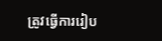ត្រូវធ្វើការរៀប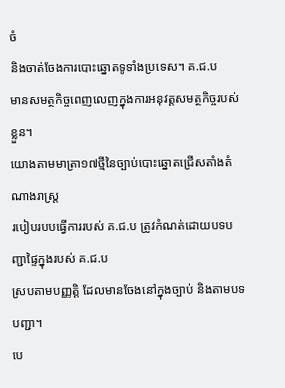ចំ
និងចាត់ចែងការបោះឆ្នោតទូទាំងប្រទេស។ គ.ជ.ប
មានសមត្ថកិច្ចពេញលេញក្នុងការអនុវត្តសមត្ថកិច្ចរបស់ខ្លួន។
យោងតាមមាត្រា១៧ថ្មីនៃច្បាប់បោះឆ្នោតជ្រើសតាំងតំណាងរាស្រ្ត
របៀបរបបធ្វើការរបស់ គ.ជ.ប ត្រូវកំណត់ដោយបទបញ្ជាផ្ទៃក្នុងរបស់ គ.ជ.ប
ស្របតាមបញ្ញត្តិ ដែលមានចែងនៅក្នុងច្បាប់ និងតាមបទបញ្ជា។
បេ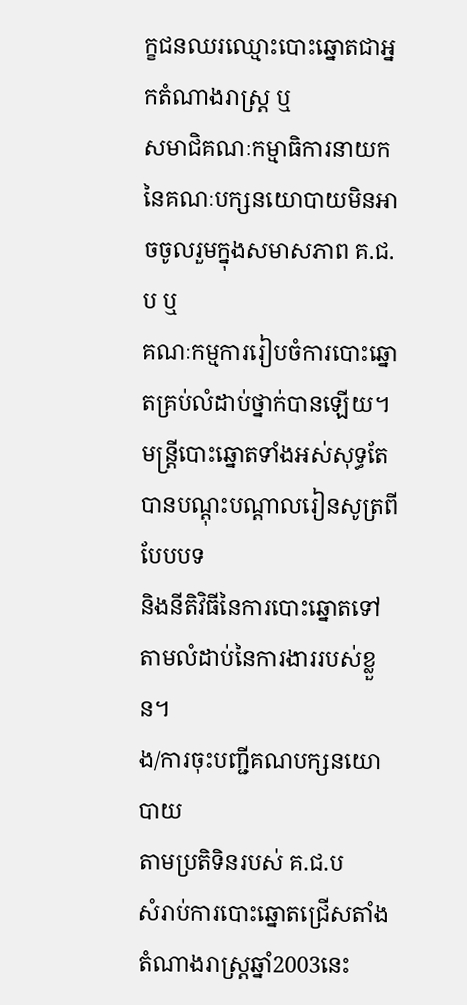ក្ខជនឈរឈ្មោះបោះឆ្នោតជាអ្នកតំណាងរាស្រ្ត ឬ
សមាជិគណៈកម្មាធិការនាយកនៃគណៈបក្សនយោបាយមិនអាចចូលរួមក្នុងសមាសភាព គ.ជ.ប ឬ
គណៈកម្មការរៀបចំការបោះឆ្នោតគ្រប់លំដាប់ថ្នាក់បានឡើយ។
មន្រ្តីបោះឆ្នោតទាំងអស់សុទ្ធតែបានបណ្តុះបណ្តាលរៀនសូត្រពីបែបបទ
និងនីតិវិធីនៃការបោះឆ្នោតទៅតាមលំដាប់នៃការងាររបស់ខ្លួន។
ង/ការចុះបញ្ជីគណបក្សនយោបាយ
តាមប្រតិទិនរបស់ គ.ជ.ប
សំរាប់ការបោះឆ្នោតជ្រើសតាំងតំណាងរាស្រ្តឆ្នាំ2003នេះ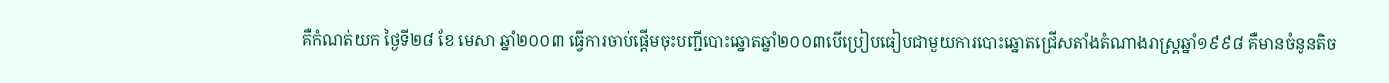គឺកំណត់យក ថ្ងៃទី២៨ ខែ មេសា ឆ្នាំ២០០៣ ធ្វើការចាប់ផ្តើមចុះបញ្ជីបោះឆ្នោតឆ្នាំ២០០៣បើប្រៀបធៀបជាមួយការបោះឆ្នោតជ្រើសតាំងតំណាងរាស្រ្តឆ្នាំ១៩៩៨ គឺមានចំនូនតិច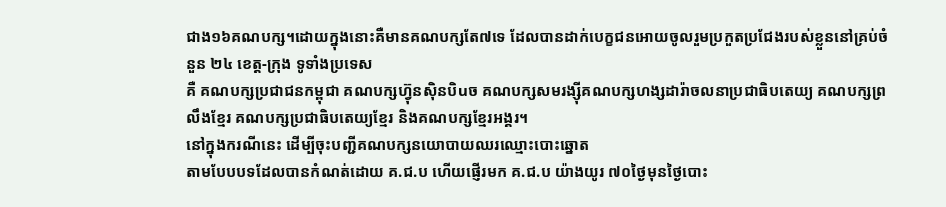ជាង១៦គណបក្ស។ដោយក្នុងនោះគឺមានគណបក្សតែ៧ទេ ដែលបានដាក់បេក្ខជនអោយចូលរួមប្រកួតប្រជែងរបស់ខ្លួននៅគ្រប់ចំនួន ២៤ ខេត្ត-ក្រុង ទូទាំងប្រទេស
គឺ គណបក្សប្រជាជនកម្ពុជា គណបក្សហ៊្វុនស៊ិនបិuច គណបក្សសមរង្ស៊ីគណបក្សហង្សដារ៉ាចលនាប្រជាធិបតេយ្យ គណបក្សព្រលឹងខ្មែរ គណបក្សប្រជាធិបតេយ្យខ្មែរ និងគណបក្សខ្មែរអង្គរ។
នៅក្នុងករណីនេះ ដើម្បីចុះបញ្ជីគណបក្សនយោបាយឈរឈ្មោះបោះឆ្នោត
តាមបែបបទដែលបានកំណត់ដោយ គ.ជ.ប ហើយផ្ញើរមក គ.ជ.ប យ៉ាងយូរ ៧០ថ្ងៃមុនថ្ងៃបោះ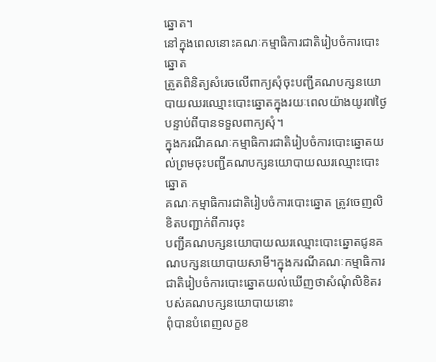ឆ្នោត។
នៅក្នុងពេលនោះគណៈកម្មាធិការជាតិរៀបចំការបោះឆ្នោត
ត្រួតពិនិត្យសំរេចលើពាក្យសុំចុះបញ្ជីគណបក្សនយោបាយឈរឈ្មោះបោះឆ្នោតក្នុងរយៈពេលយ៉ាងយូរ៧ថ្ងៃបន្ទាប់ពីបានទទួលពាក្យសុំ។
ក្នុងករណីគណៈកម្មាធិការជាតិរៀបចំការបោះឆ្នោតយល់ព្រមចុះបញ្ជីគណបក្សនយោបាយឈរឈ្មោះបោះឆ្នោត
គណៈកម្មាធិការជាតិរៀបចំការបោះឆ្នោត ត្រូវចេញលិខិតបញ្ជាក់ពីការចុះ
បញ្ជីគណបក្សនយោបាយឈរឈ្មោះបោះឆ្នោតជូនគណបក្សនយោបាយសាមី។ក្នុងករណីគណៈកម្មាធិការជាតិរៀបចំការបោះឆ្នោតយល់ឃើញថាសំណុំលិខិតរបស់គណបក្សនយោបាយនោះ
ពុំបានបំពេញលក្ខខ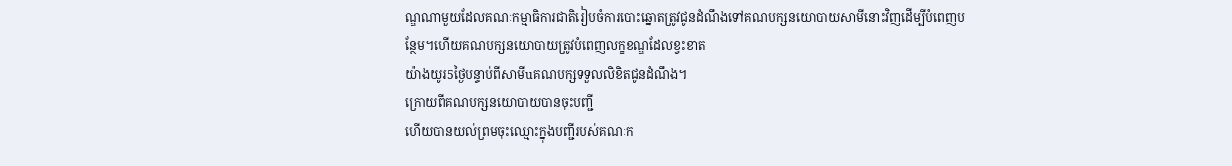ណ្ឌណាមួយដែលគណៈកម្មាធិការជាតិរៀបចំការបោះឆ្នោតត្រូវជូនដំណឹងទៅគណបក្សនយោបាយសាមីនោះវិញដើម្បីបំពេញបន្ថែម។ហើយគណបក្សនយោបាយត្រូវបំពេញលក្ខខណ្ឌដែលខ្វះខាត
យ៉ាងយូរ5ថ្ងៃបន្ទាប់ពីសាមីuគណបក្សទទួលលិខិតជូនដំណឹង។
ក្រោយពីគណបក្សនយោបាយបានចុះបញ្ជី
ហើយបានយល់ព្រមចុះឈ្មោះក្នុងបញ្ជីរបស់គណៈក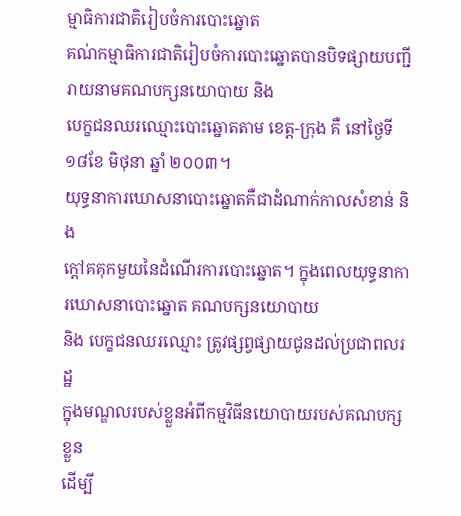ម្មាធិការជាតិរៀបចំការបោះឆ្នោត
គណ់កម្មាធិការជាតិរៀបចំការបោះឆ្នោតបានបិទផ្សាយបញ្ជីរាយនាមគណបក្សនយោបាយ និង
បេក្ខជនឈរឈ្មោះបោះឆ្នោតតាម ខេត្ត-ក្រុង គឺ នៅថ្ងៃទី ១៨ខែ មិថុនា ឆ្នាំ ២០០៣។
យុទ្ធនាការឃោសនាបោះឆ្នោតគឺជាដំណាក់កាលសំខាន់ និង
ក្តៅគគុកមួយនៃដំណើរការបោះឆ្នោត។ ក្នុងពេលយុទ្ធនាការឃោសនាបោះឆ្នោត គណបក្សនយោបាយ
និង បេក្ខជនឈរឈ្មោះ ត្រូវផ្សព្វផ្សាយជូនដល់ប្រជាពលរដ្ឋ
ក្នុងមណ្ឌលរបស់ខ្លួនអំពីកម្មវិធីនយោបាយរបស់គណបក្សខ្លួន
ដើម្បី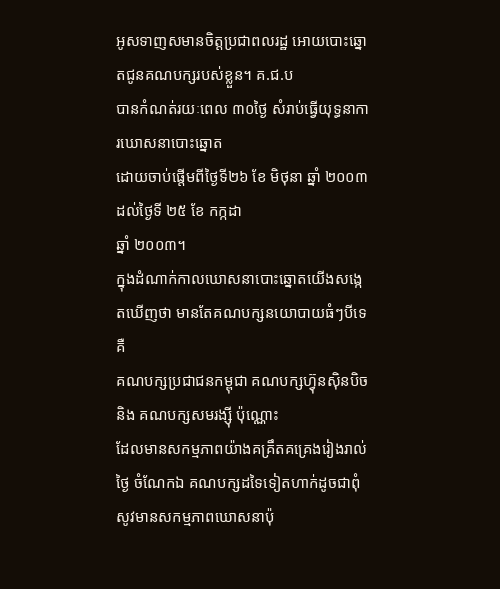អូសទាញសមានចិត្តប្រជាពលរដ្ឋ អោយបោះឆ្នោតជូនគណបក្សរបស់ខ្លួន។ គ.ជ.ប
បានកំណត់រយៈពេល ៣០ថ្ងៃ សំរាប់ធ្វើយុទ្ធនាការឃោសនាបោះឆ្នោត
ដោយចាប់ផ្តើមពីថ្ងៃទី២៦ ខែ មិថុនា ឆ្នាំ ២០០៣ ដល់ថ្ងៃទី ២៥ ខែ កក្កដា
ឆ្នាំ ២០០៣។
ក្នុងដំណាក់កាលឃោសនាបោះឆ្នោតយើងសង្កេតឃើញថា មានតែគណបក្សនយោបាយធំៗបីទេ គឺ
គណបក្សប្រជាជនកម្ពុជា គណបក្សហ៊្វុនស៊ិនបិច និង គណបក្សសមរង្ស៊ី ប៉ុណ្ណោះ
ដែលមានសកម្មភាពយ៉ាងគគ្រឹតគគ្រេងរៀងរាល់ថ្ងៃ ចំណែកឯ គណបក្សដទៃទៀតហាក់ដូចជាពុំសូវមានសកម្មភាពឃោសនាប៉ុ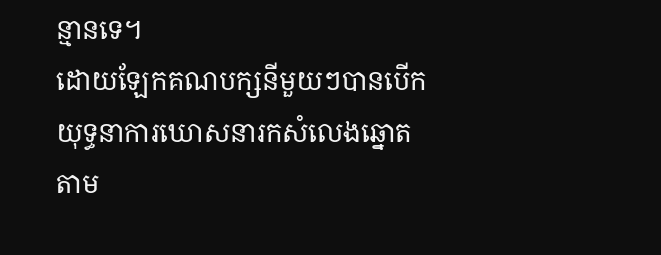ន្មានទេ។
ដោយឡែកគណបក្សនីមួយៗបានបើកយុទ្ធនាការឃោសនារកសំលេងឆ្នោតតាម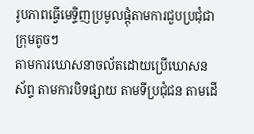រូបភាពធ្វើមេទ្ទិញប្រមូលផ្តុំតាមការជួបប្រជុំជាក្រុមតូចៗ
តាមការឃោសនាចល័តដោយប្រើឃោសនស័ព្ទ តាមការបិទផ្សាយ តាមទីប្រជុំជន តាមដើ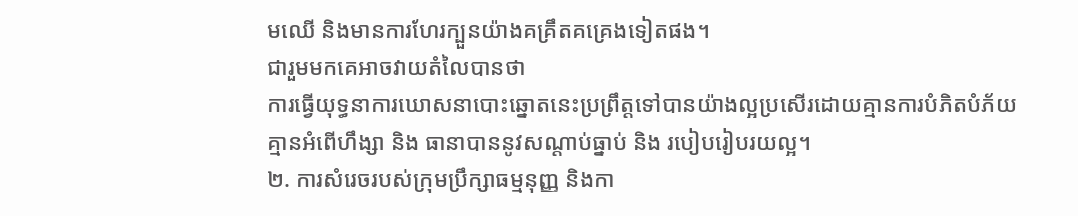មឈើ និងមានការហែរក្បួនយ៉ាងគគ្រឹតគគ្រេងទៀតផង។
ជារួមមកគេអាចវាយតំលៃបានថា
ការធ្វើយុទ្ធនាការឃោសនាបោះឆ្នោតនេះប្រព្រឹត្តទៅបានយ៉ាងល្អប្រសើរដោយគ្មានការបំភិតបំភ័យ
គ្មានអំពើហឹង្សា និង ធានាបាននូវសណ្តាប់ធ្នាប់ និង របៀបរៀបរយល្អ។
២. ការសំរេចរបស់ក្រុមប្រឹក្សាធម្មនុញ្ញ និងកា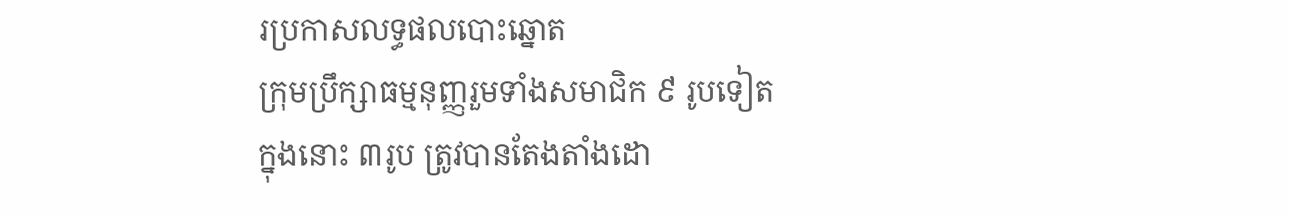រប្រកាសលទ្ធផលបោះឆ្នោត
ក្រុមប្រឹក្សាធម្មនុញ្ញរួមទាំងសមាជិក ៩ រូបទៀត
ក្នុងនោះ ៣រូប ត្រូវបានតែងតាំងដោ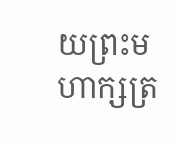យព្រះមហាក្សត្រ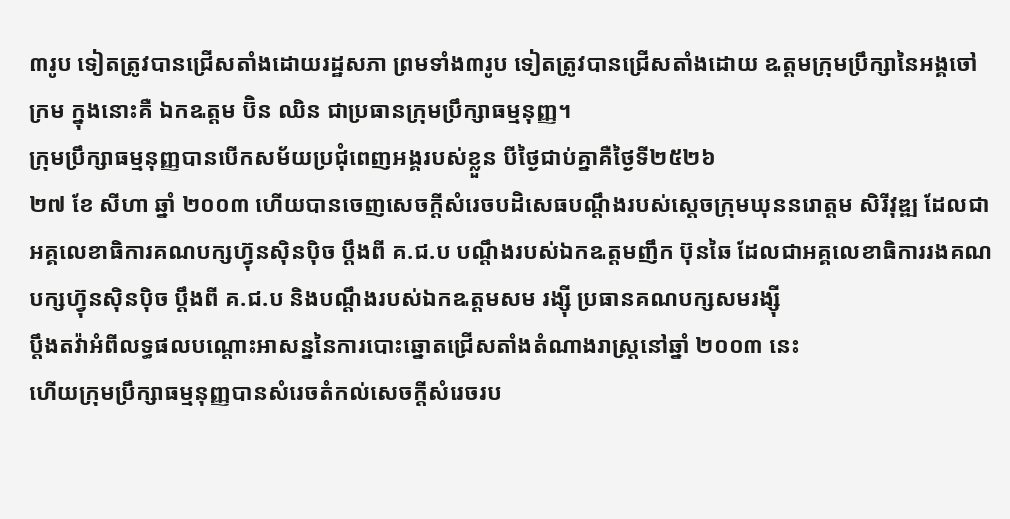៣រូប ទៀតត្រូវបានជ្រើសតាំងដោយរដ្ឋសភា ព្រមទាំង៣រូប ទៀតត្រូវបានជ្រើសតាំងដោយ ឩត្តមក្រុមប្រឹក្សានៃអង្គចៅក្រម ក្នុងនោះគឺ ឯកឩត្តម ប៊ិន ឈិន ជាប្រធានក្រុមប្រឹក្សាធម្មនុញ្ញ។
ក្រុមប្រឹក្សាធម្មនុញ្ញបានបើកសម័យប្រជុំពេញអង្គរបស់ខ្លួន បីថ្ងៃជាប់គ្នាគឺថ្ងៃទី២៥២៦
២៧ ខែ សីហា ឆ្នាំ ២០០៣ ហើយបានចេញសេចក្តីសំរេចបដិសេធបណ្តឹងរបស់ស្តេចក្រុមឃុននរោត្តម សិរីវុឌ្ឍ ដែលជាអគ្គលេខាធិការគណបក្សហ៊្វុនស៊ិនប៉ិច ប្តឹងពី គ.ជ.ប បណ្តឹងរបស់ឯកឩត្តមញឹក ប៊ុនឆៃ ដែលជាអគ្គលេខាធិការរងគណបក្សហ៊្វុនស៊ិនប៉ិច ប្តឹងពី គ.ជ.ប និងបណ្តឹងរបស់ឯកឩត្តមសម រង្ស៊ី ប្រធានគណបក្សសមរង្ស៊ី
ប្តឹងតវ៉ាអំពីលទ្ធផលបណ្តោះអាសន្ននៃការបោះឆ្នោតជ្រើសតាំងតំណាងរាស្រ្តនៅឆ្នាំ ២០០៣ នេះ
ហើយក្រុមប្រឹក្សាធម្មនុញ្ញបានសំរេចតំកល់សេចក្តីសំរេចរប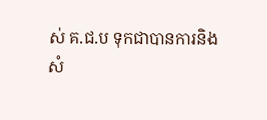ស់ គ.ជ.ប ទុកជាបានការនិង
សំ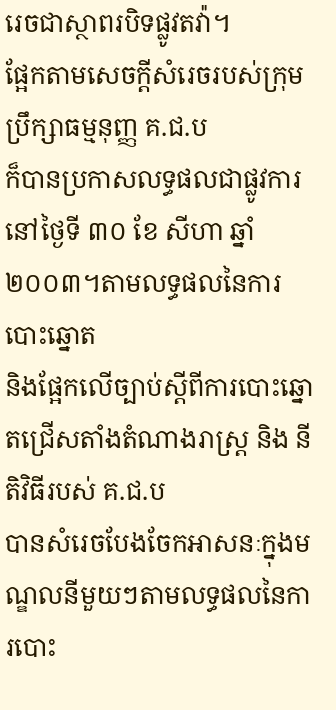រេចជាស្ថាពរបិទផ្លូវតវ៉ា។
ផ្អែកតាមសេចក្តីសំរេចរបស់ក្រុមប្រឹក្សាធម្មនុញ្ញ គ.ជ.ប
ក៏បានប្រកាសលទ្ធផលជាផ្លូវការនៅថ្ងៃទី ៣០ ខែ សីហា ឆ្នាំ ២០០៣។តាមលទ្ធផលនៃការបោះឆ្នោត
និងផ្អែកលើច្បាប់ស្តីពីការបោះឆ្នោតជ្រើសតាំងតំណាងរាស្រ្ត និង នីតិវិធីរបស់ គ.ជ.ប
បានសំរេចបែងចែកអាសនៈក្នុងមណ្ឌលនីមួយៗតាមលទ្ធផលនៃការបោះ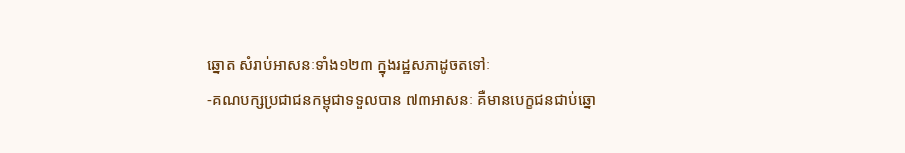ឆ្នោត សំរាប់អាសនៈទាំង១២៣ ក្នុងរដ្ឋសភាដូចតទៅៈ
-គណបក្សប្រជាជនកម្ពុជាទទួលបាន ៧៣អាសនៈ គឺមានបេក្ខជនជាប់ឆ្នោ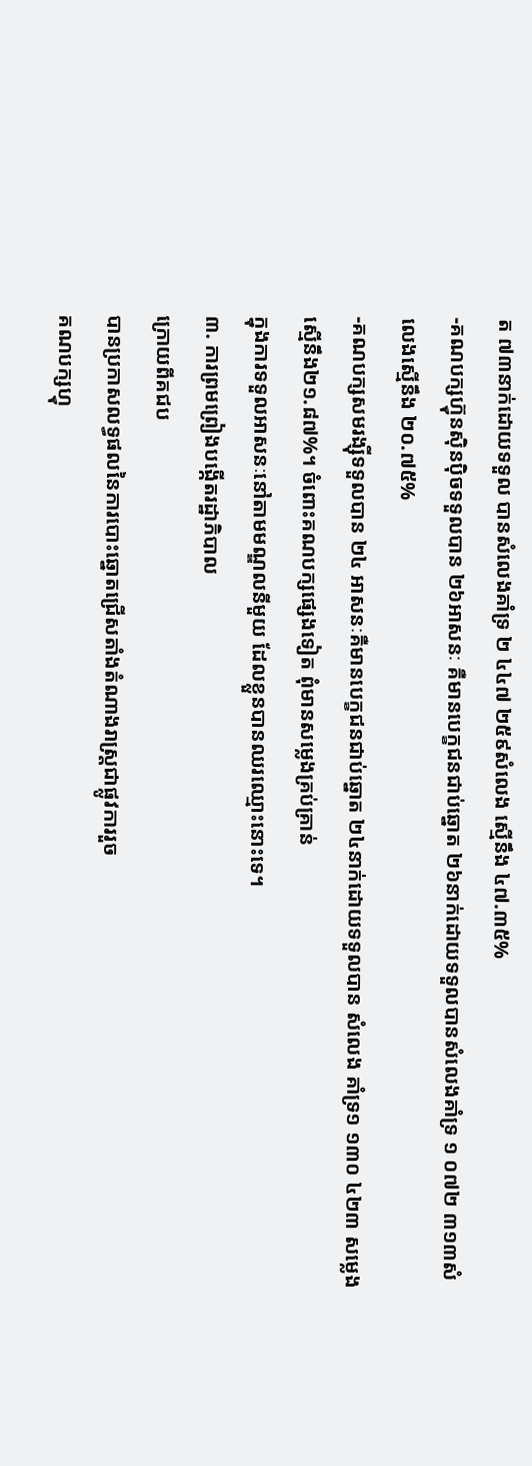ត ៧៣នាក់ដោយទទួល បានសំលេងគាំទ្រ ២ ៤៤៧ ២៥៩សំលេង ស្មើនឹង ៤៧.៣៥%
-គណបក្សហ៊្វុនស៊ិនប៉ិចទទួលបាន ២៦អាសនៈ គឺមានបេក្ខជនជាប់ឆ្នោត ២៦នាក់ដោយទទួលបានសំលេងគាំទ្រ ១ ០៧២ ៣១៣សំលេងស្មើនឹង ២០.៧៥%
-គណបក្សសមរង្ស៊ីទទួលបាន ២៤ អាសនៈគឺមានបេក្ខជនជាប់ឆ្នោត ២៤នាក់ដោយទទួលបាន សំលេង គាំទ្រ១ ១៣០ ៤២៣ សមេ្លងស្មើនឹង២១.៨៧%។ ចំពោះគណបក្សផ្សេងទៀត ពុំមានសមេ្លងគ្រប់គ្រាន់
ក្នុងការទទួលអាសនៈនៅតាមមណ្ឌលនីមួយ ដែលខ្លួនបានឈរឈ្មោះនោះទេ។
៣. ការព្រមព្រៀងបង្កើតរដ្ឋាភិបាល
ក្រោយពីគជប
បានប្រកាសលទ្ធផលនៃការបោះឆ្នោតជ្រើសតាំងតំណាងរាស្រ្តជាផ្លូវការរួច
គណបក្សហ្វុ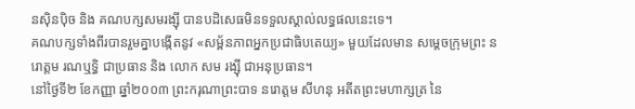នស៊ិនប៉ិច និង គណបក្សសមរង្ស៊ី បានបដិសេធមិនទទួលស្គាល់លទ្ធផលនេះទេ។
គណបក្សទាំងពីរបានរួមគ្នាបង្កើតនូវ «សម្ព័នភាពអ្នកប្រជាធិបតេយ្យ» មួយដែលមាន សម្តេចក្រុមព្រះ នរោត្តម រណឬទ្ធិ ជាប្រធាន និង លោក សម រង្ស៊ី ជាអនុប្រធាន។
នៅថ្ងៃទី២ ខែកញ្ញា ឆ្នាំ២០០៣ ព្រះករុណាព្រះបាទ នរោត្តម សីហនុ អតីតព្រះមហាក្សត្រ នៃ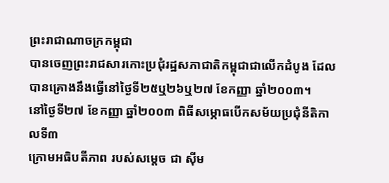ព្រះរាជាណាចក្រកម្ពុជា
បានចេញព្រះរាជសារកោះប្រជុំរដ្ឋសភាជាតិកម្ពុជាជាលើកដំបូង ដែលបានគ្រោងនឹងធ្វើនៅថ្ងៃទី២៥ឬ២៦ឬ២៧ ខែកញ្ញា ឆ្នាំ២០០៣។
នៅថ្ងៃទី២៧ ខែកញ្ញា ឆ្នាំ២០០៣ ពិធីសម្ភោធបើកសម័យប្រជុំនីតិកាលទី៣
ក្រោមអធិបតីភាព របស់សម្តេច ជា ស៊ីម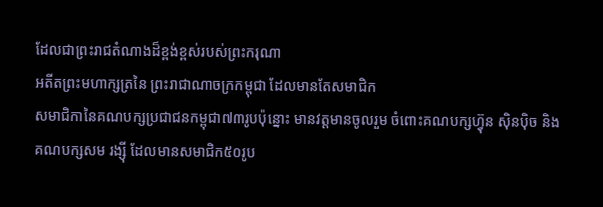ដែលជាព្រះរាជតំណាងដ៏ខ្ពង់ខ្ពស់របស់ព្រះករុណា
អតីតព្រះមហាក្សត្រនៃ ព្រះរាជាណាចក្រកម្ពុជា ដែលមានតែសមាជិក
សមាជិកានៃគណបក្សប្រជាជនកម្ពុជា៧៣រូបប៉ុន្នោះ មានវត្តមានចូលរួម ចំពោះគណបក្សហ៊្វុន ស៊ិនប៉ិច និង
គណបក្សសម រង្ស៊ី ដែលមានសមាជិក៥០រូប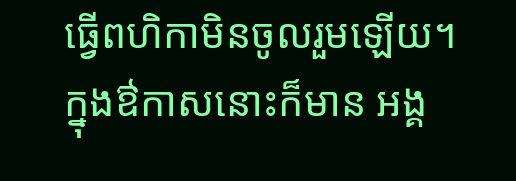ធ្វើពហិកាមិនចូលរួមឡើយ។
ក្នុងឳកាសនោះក៏មាន អង្គ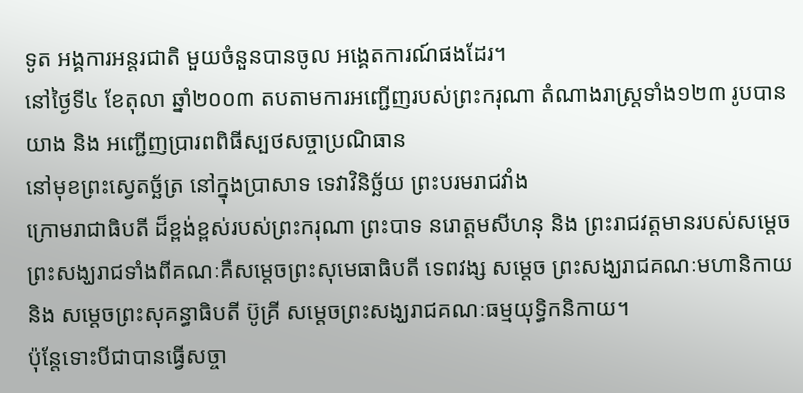ទូត អង្គការអន្តរជាតិ មួយចំនួនបានចូល អង្គេតការណ៍ផងដែរ។
នៅថ្ងៃទី៤ ខែតុលា ឆ្នាំ២០០៣ តបតាមការអញ្ជើញរបស់ព្រះករុណា តំណាងរាស្រ្តទាំង១២៣ រូបបានយាង និង អញ្ជើញប្រារពពិធីស្បថសច្ចាប្រណិធាន
នៅមុខព្រះស្វេតច្ឆ័ត្រ នៅក្នុងប្រាសាទ ទេវាវិនិច្ឆ័យ ព្រះបរមរាជវាំង
ក្រោមរាជាធិបតី ដ៏ខ្ពង់ខ្ពស់របស់ព្រះករុណា ព្រះបាទ នរោត្តមសីហនុ និង ព្រះរាជវត្តមានរបស់សម្តេចព្រះសង្ឃរាជទាំងពីគណៈគឺសម្តេចព្រះសុមេធាធិបតី ទេពវង្ស សម្តេច ព្រះសង្ឃរាជគណៈមហានិកាយ
និង សម្តេចព្រះសុគន្ធាធិបតី ប៊ូគ្រី សម្តេចព្រះសង្ឃរាជគណៈធម្មយុទ្ធិកនិកាយ។
ប៉ុន្តែទោះបីជាបានធ្វើសច្ចា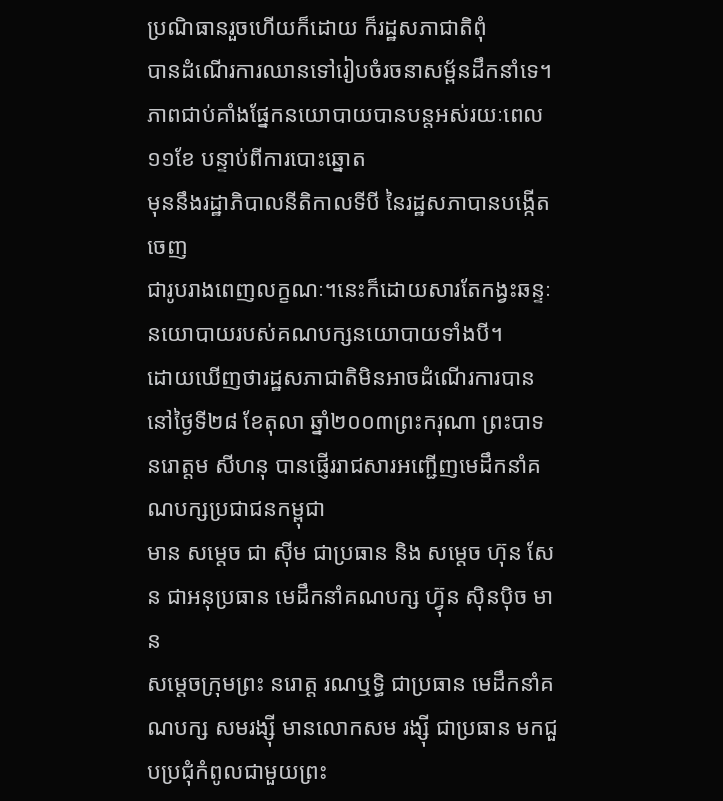ប្រណិធានរួចហើយក៏ដោយ ក៏រដ្ឋសភាជាតិពុំ
បានដំណើរការឈានទៅរៀបចំរចនាសម្ព័នដឹកនាំទេ។ ភាពជាប់គាំងផ្នែកនយោបាយបានបន្តអស់រយៈពេល១១ខែ បន្ទាប់ពីការបោះឆ្នោត
មុននឹងរដ្ឋាភិបាលនីតិកាលទីបី នៃរដ្ឋសភាបានបង្កើតចេញ
ជារូបរាងពេញលក្ខណៈ។នេះក៏ដោយសារតែកង្វះឆន្ទៈនយោបាយរបស់គណបក្សនយោបាយទាំងបី។
ដោយឃើញថារដ្ឋសភាជាតិមិនអាចដំណើរការបាន នៅថ្ងៃទី២៨ ខែតុលា ឆ្នាំ២០០៣ព្រះករុណា ព្រះបាទ នរោត្តម សីហនុ បានផ្ញើររាជសារអញ្ជើញមេដឹកនាំគណបក្សប្រជាជនកម្ពុជា
មាន សម្តេច ជា ស៊ីម ជាប្រធាន និង សម្តេច ហ៊ុន សែន ជាអនុប្រធាន មេដឹកនាំគណបក្ស ហ៊្វុន ស៊ិនប៉ិច មាន
សម្តេចក្រុមព្រះ នរោត្ត រណឬទ្ធិ ជាប្រធាន មេដឹកនាំគណបក្ស សមរង្ស៊ី មានលោកសម រង្ស៊ី ជាប្រធាន មកជួបប្រជុំកំពូលជាមួយព្រះ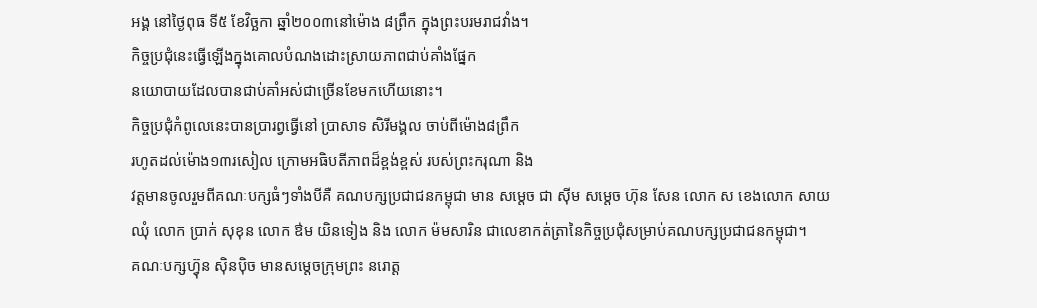អង្គ នៅថ្ងៃពុធ ទី៥ ខែវិច្ឆកា ឆ្នាំ២០០៣នៅម៉ោង ៨ព្រឹក ក្នុងព្រះបរមរាជវាំង។
កិច្ចប្រជុំនេះធ្វើឡើងក្នុងគោលបំណងដោះស្រាយភាពជាប់គាំងផ្នែក
នយោបាយដែលបានជាប់គាំអស់ជាច្រើនខែមកហើយនោះ។
កិច្ចប្រជុំកំពូលេនេះបានប្រារព្វធ្វើនៅ ប្រាសាទ សិរីមង្គល ចាប់ពីម៉ោង៨ព្រឹក
រហូតដល់ម៉ោង១៣រសៀល ក្រោមអធិបតីភាពដ៏ខ្ពង់ខ្ពស់ របស់ព្រះករុណា និង
វត្តមានចូលរួមពីគណៈបក្សធំៗទាំងបីគឺ គណបក្សប្រជាជនកម្ពុជា មាន សម្តេច ជា ស៊ីម សម្តេច ហ៊ុន សែន លោក ស ខេងលោក សាយ ឈុំ លោក ប្រាក់ សុខុន លោក ឳម យិនទៀង និង លោក ម៉មសារិន ជាលេខាកត់ត្រានៃកិច្ចប្រជុំសម្រាប់គណបក្សប្រជាជនកម្ពុជា។
គណៈបក្សហ៊្វុន ស៊ិនប៉ិច មានសម្តេចក្រុមព្រះ នរោត្ត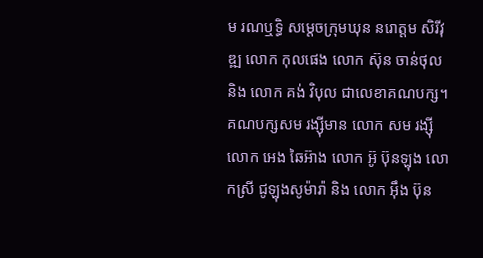ម រណឬទ្ធិ សម្តេចក្រុមឃុន នរោត្តម សិរីវុឌ្ឍ លោក កុលផេង លោក ស៊ុន ចាន់ថុល និង លោក គង់ វិបុល ជាលេខាគណបក្ស។ គណបក្សសម រង្ស៊ីមាន លោក សម រង្ស៊ី លោក អេង ឆៃអ៊ាង លោក អ៊ូ ប៊ុនឡុង លោកស្រី ជូឡុងសូម៉ារ៉ា និង លោក អ៊ឹង ប៊ុន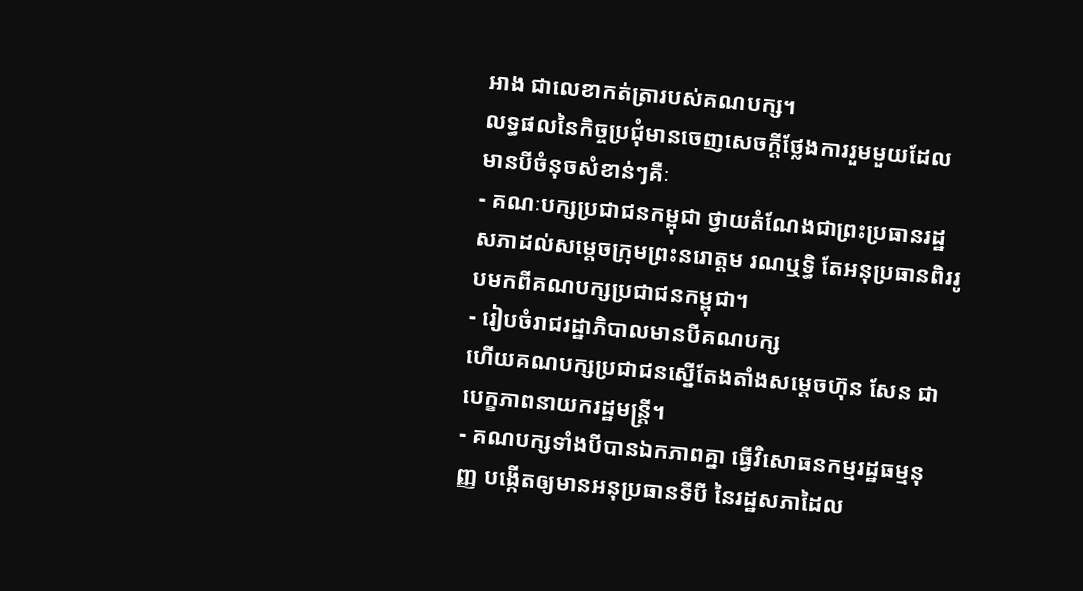អាង ជាលេខាកត់ត្រារបស់គណបក្ស។
លទ្ធផលនៃកិច្ចប្រជុំមានចេញសេចក្តីថ្លែងការរួមមួយដែលមានបីចំនុចសំខាន់ៗគឺៈ
- គណៈបក្សប្រជាជនកម្ពុជា ថ្វាយតំណែងជាព្រះប្រធានរដ្ឋសភាដល់សម្តេចក្រុមព្រះនរោត្តម រណឬទ្ធិ តែអនុប្រធានពិររូបមកពីគណបក្សប្រជាជនកម្ពុជា។
- រៀបចំរាជរដ្ឋាភិបាលមានបីគណបក្ស
ហើយគណបក្សប្រជាជនស្នើតែងតាំងសម្តេចហ៊ុន សែន ជាបេក្ខភាពនាយករដ្ឋមន្រ្តី។
- គណបក្សទាំងបីបានឯកភាពគ្នា ធ្វើវិសោធនកម្មរដ្ឋធម្មនុញ្ញ បង្កើតឲ្យមានអនុប្រធានទីបី នៃរដ្ឋសភាដៃល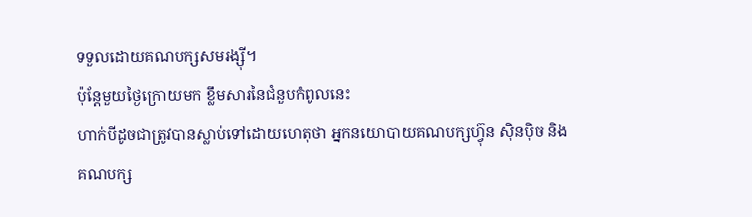ទទួលដោយគណបក្សសមរង្ស៊ី។
ប៉ុន្តែមួយថ្ងៃក្រោយមក ខ្លឹមសារនៃជំនួបកំពូលនេះ
ហាក់បីដូចជាត្រូវបានស្លាប់ទៅដោយហេតុថា អ្នកនយោបាយគណបក្សហ៊្វុន ស៊ិនប៉ិច និង
គណបក្ស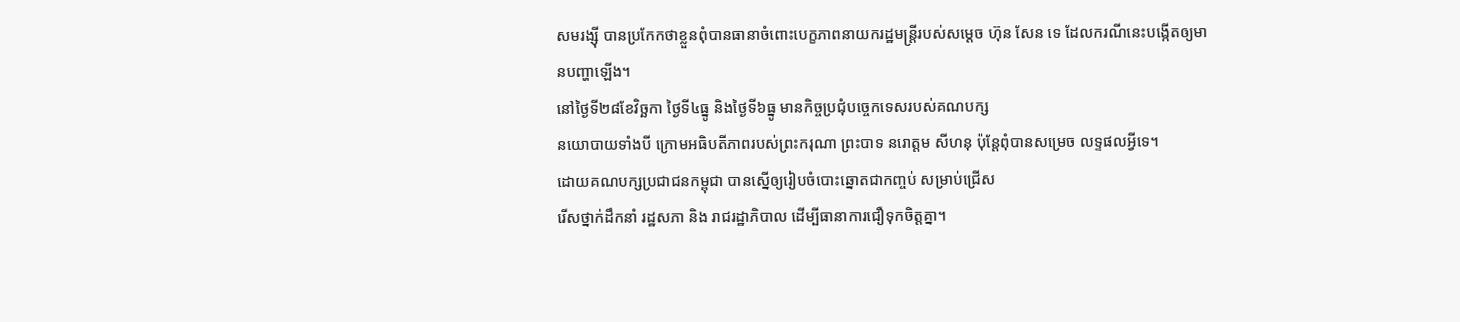សមរង្ស៊ី បានប្រកែកថាខ្លួនពុំបានធានាចំពោះបេក្ខភាពនាយករដ្ឋមន្រ្តីរបស់សម្តេច ហ៊ុន សែន ទេ ដែលករណីនេះបង្កើតឲ្យមានបញ្ហាឡើង។
នៅថ្ងៃទី២៨ខែវិច្ឆកា ថ្ងៃទី៤ធ្នូ និងថ្ងៃទី៦ធ្នូ មានកិច្ចប្រជុំបច្ចេកទេសរបស់គណបក្ស
នយោបាយទាំងបី ក្រោមអធិបតីភាពរបស់ព្រះករុណា ព្រះបាទ នរោត្តម សីហនុ ប៉ុន្តែពុំបានសម្រេច លទ្ទផលអ្វីទេ។
ដោយគណបក្សប្រជាជនកម្ពុជា បានស្នើឲ្យរៀបចំបោះឆ្នោតជាកញ្ចប់ សម្រាប់ជ្រើស
រើសថ្នាក់ដឹកនាំ រដ្ឋសភា និង រាជរដ្ឋាភិបាល ដើម្បីធានាការជឿទុកចិត្តគ្នា។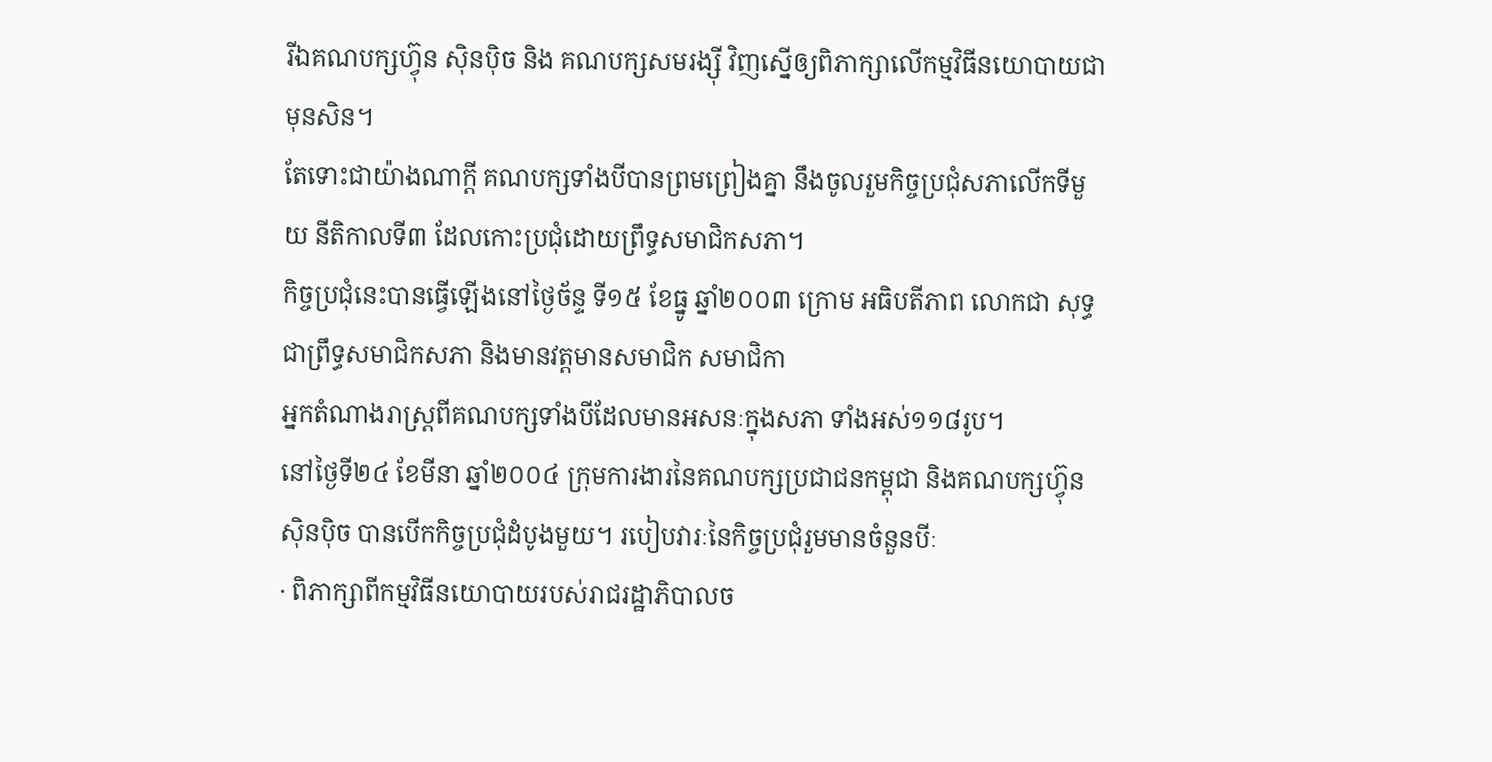រីឯគណបក្សហ៊្វុន ស៊ិនប៉ិច និង គណបក្សសមរង្ស៊ី វិញស្នើឲ្យពិភាក្សាលើកម្មវិធីនយោបាយជាមុនសិន។
តែទោះជាយ៉ាងណាក្តី គណបក្សទាំងបីបានព្រមព្រៀងគ្នា នឹងចូលរួមកិច្ចប្រជុំសភាលើកទីមួយ នីតិកាលទី៣ ដែលកោះប្រជុំដោយព្រឹទ្ធសមាជិកសភា។
កិច្ចប្រជុំនេះបានធ្វើឡើងនៅថ្ងៃច័ន្ទ ទី១៥ ខែធ្នូ ឆ្នាំ២០០៣ ក្រោម អធិបតីភាព លោកជា សុទ្ធជាព្រឹទ្ធសមាជិកសភា និងមានវត្តមានសមាជិក សមាជិកា
អ្នកតំណាងរាស្រ្តពីគណបក្សទាំងបីដែលមានអសនៈក្នុងសភា ទាំងអស់១១៨រូប។
នៅថ្ងៃទី២៤ ខែមីនា ឆ្នាំ២០០៤ ក្រុមការងារនៃគណបក្សប្រជាជនកម្ពុជា និងគណបក្សហ៊្វុនស៊ិនប៉ិច បានបើកកិច្ចប្រជុំដំបូងមួយ។ របៀបវារៈនៃកិច្ចប្រជុំរួមមានចំនួនបីៈ
· ពិភាក្សាពីកម្មវិធីនយោបាយរបស់រាជរដ្ឋាភិបាលច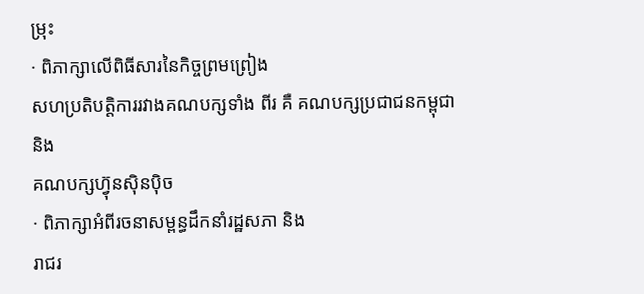ម្រុះ
· ពិភាក្សាលើពិធីសារនៃកិច្ចព្រមព្រៀង
សហប្រតិបត្តិការរវាងគណបក្សទាំង ពីរ គឺ គណបក្សប្រជាជនកម្ពុជា និង
គណបក្សហ៊្វុនស៊ិនប៉ិច
· ពិភាក្សាអំពីរចនាសម្ពន្ធដឹកនាំរដ្ឋសភា និង
រាជរ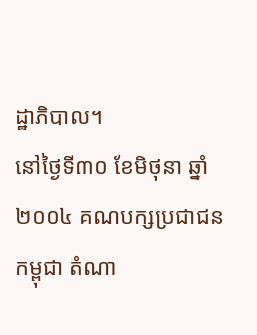ដ្ឋាភិបាល។
នៅថ្ងៃទី៣០ ខែមិថុនា ឆ្នាំ២០០៤ គណបក្សប្រជាជនកម្ពុជា តំណា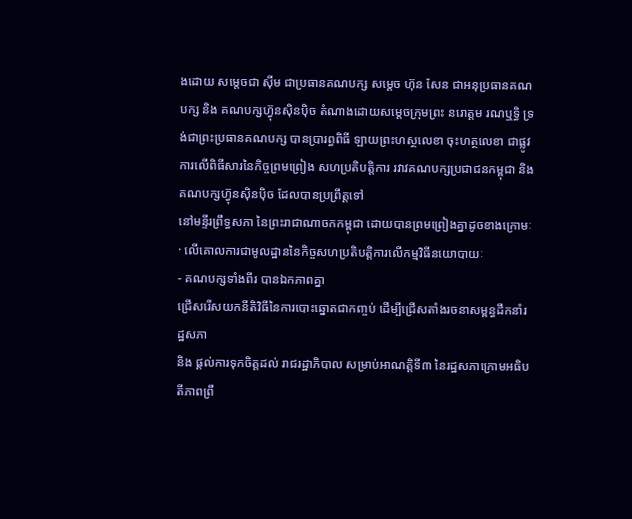ងដោយ សម្តេចជា ស៊ីម ជាប្រធានគណបក្ស សម្តេច ហ៊ុន សែន ជាអនុប្រធានគណបក្ស និង គណបក្សហ៊្វុនស៊ិនប៉ិច តំណាងដោយសម្តេចក្រុមព្រះ នរោត្តម រណឬទ្ធិ ទ្រង់ជាព្រះប្រធានគណបក្ស បានប្រារព្ធពិធី ឡាយព្រះហស្ថលេខា ចុះហត្ថលេខា ជាផ្លូវការលើពិធីសារនៃកិច្ចព្រមព្រៀង សហប្រតិបត្តិការ រវាវគណបក្សប្រជាជនកម្ពុជា និងគណបក្សហ៊្វុនស៊ិនប៉ិច ដែលបានប្រព្រឹត្តទៅ
នៅមន្ទីរព្រឹទ្ធសភា នៃព្រះរាជាណាចកកម្ពុជា ដោយបានព្រមព្រៀងគ្នាដូចខាងក្រោមៈ
· លើគោលការជាមូលដ្ឋាននៃកិច្ចសហប្រតិបត្តិការលើកម្មវិធីនយោបាយៈ
- គណបក្សទាំងពីរ បានឯកភាពគ្នា
ជ្រើសរើសយកនីតិវិធីនៃការបោះឆ្នោតជាកញ្ចប់ ដើម្បីជ្រើសតាំងរចនាសម្ពន្ធដឹកនាំរដ្ឋសភា
និង ផ្តល់ការទុកចិត្តដល់ រាជរដ្ឋាភិបាល សម្រាប់អាណត្តិទី៣ នៃរដ្ឋសភាក្រោមអធិបតីភាពព្រឹ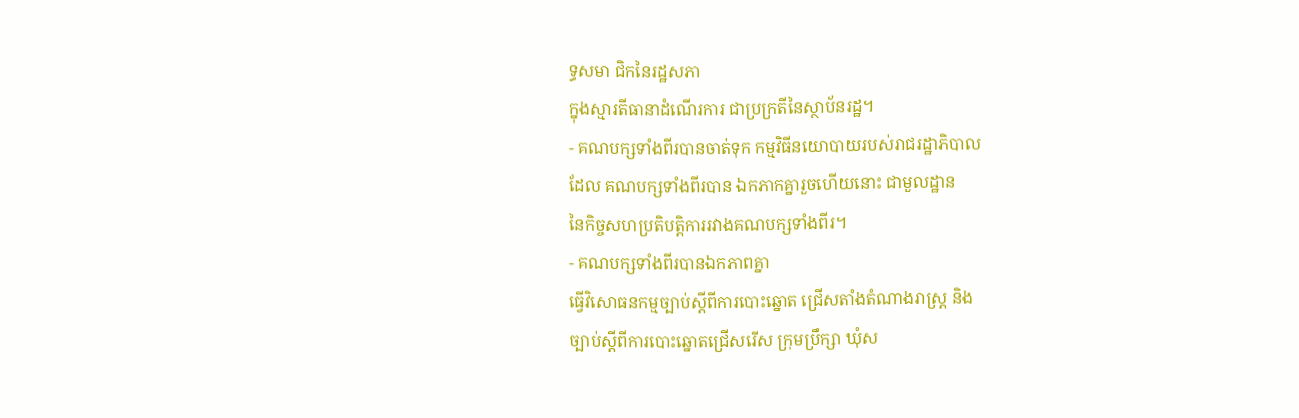ទ្ធសមា ជិកនៃរដ្ឋសភា
ក្នុងស្មារតីធានាដំណើរការ ជាប្រក្រតីនៃស្ថាប័នរដ្ឋ។
- គណបក្សទាំងពីរបានចាត់ទុក កម្មវិធីនយោបាយរបស់រាជរដ្ឋាភិបាល
ដែល គណបក្សទាំងពីរបាន ឯកភាកគ្នារួចហើយនោះ ជាមួលដ្ឋាន
នៃកិច្ចសហប្រតិបត្តិការរវាងគណបក្សទាំងពីរ។
- គណបក្សទាំងពីរបានឯកភាពគ្នា
ធ្វើវិសោធនកម្មច្បាប់ស្តីពីការបោះឆ្នោត ជ្រើសតាំងតំណាងរាស្រ្ត និង
ច្បាប់ស្តីពីការបោះឆ្នោតជ្រើសរើស ក្រុមប្រឹក្សា ឃុំស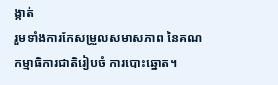ង្កាត់
រួមទាំងការកែសម្រួលសមាសភាព នៃគណកម្មាធិការជាតិរៀបចំ ការបោះឆ្នោត។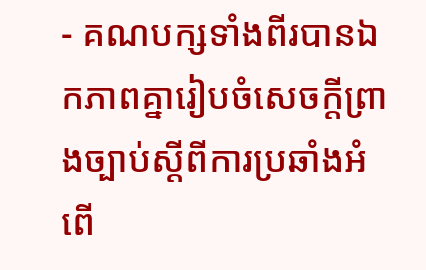- គណបក្សទាំងពីរបានឯកភាពគ្នារៀបចំសេចក្តីព្រាងច្បាប់ស្តីពីការប្រឆាំងអំពើ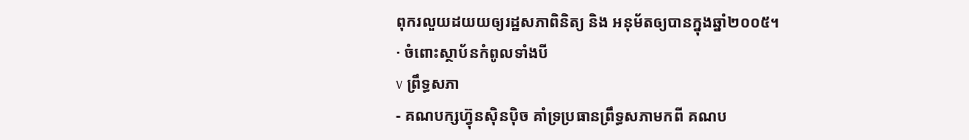ពុករលួយដយយឲ្យរដ្ឋសភាពិនិត្យ និង អនុម័តឲ្យបានក្នុងឆ្នាំ២០០៥។
· ចំពោះស្ថាប័នកំពូលទាំងបី
v ព្រឹទ្ធសភា
- គណបក្សហ៊្វុនស៊ិនប៉ិច គាំទ្រប្រធានព្រឹទ្ធសភាមកពី គណប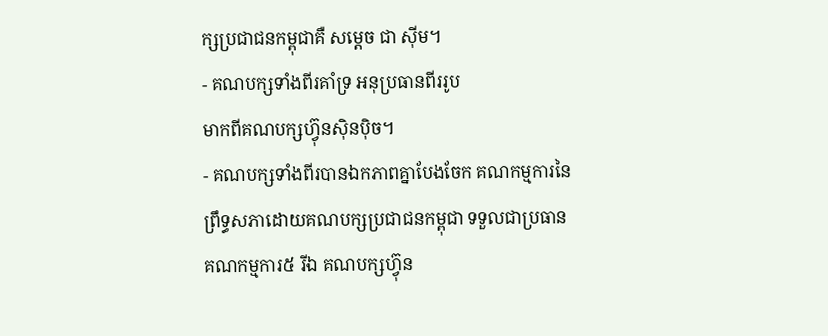ក្សប្រជាជនកម្ពុជាគឺ សម្តេច ជា ស៊ីម។
- គណបក្សទាំងពីរគាំទ្រ អនុប្រធានពីររូប
មាកពីគណបក្សហ៊្វុនស៊ិនប៉ិច។
- គណបក្សទាំងពីរបានឯកភាពគ្នាបែងចែក គណកម្មការនៃព្រឹទ្ធសភាដោយគណបក្សប្រជាជនកម្ពុជា ទទួលជាប្រធាន គណកម្មការ៥ រីឯ គណបក្សហ៊្វុន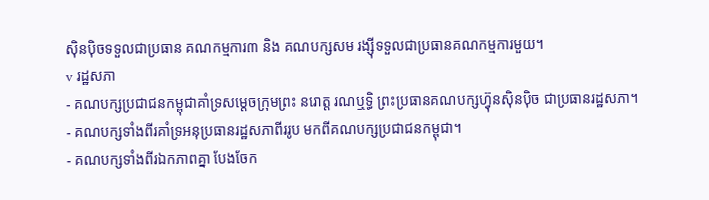ស៊ិនប៉ិចទទួលជាប្រធាន គណកម្មការ៣ និង គណបក្សសម រង្ស៊ីទទួលជាប្រធានគណកម្មការមួយ។
v រដ្ឋសភា
- គណបក្សប្រជាជនកម្ពុជាគាំទ្រសម្តេចក្រុមព្រះ នរោត្ត រណឬទ្ធិ ព្រះប្រធានគណបក្សហ៊្វុនស៊ិនប៉ិច ជាប្រធានរដ្ឋសភា។
- គណបក្សទាំងពីរគាំទ្រអនុប្រធានរដ្ឋសភាពីររូប មកពីគណបក្សប្រជាជនកម្ពុជា។
- គណបក្សទាំងពីរឯកភាពគ្នា បែងចែក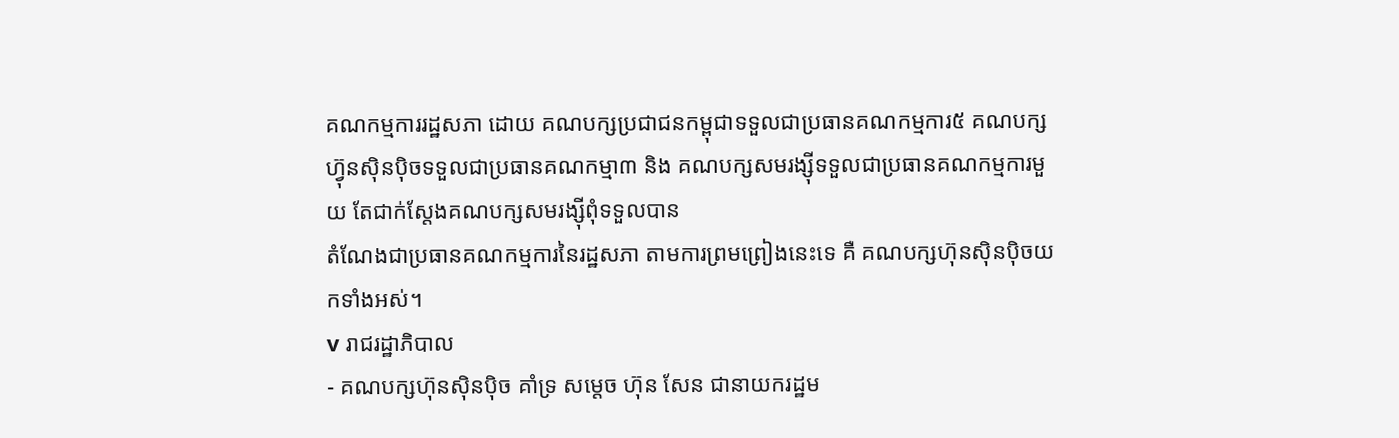គណកម្មការរដ្ឋសភា ដោយ គណបក្សប្រជាជនកម្ពុជាទទួលជាប្រធានគណកម្មការ៥ គណបក្សហ៊្វុនស៊ិនប៉ិចទទួលជាប្រធានគណកម្មា៣ និង គណបក្សសមរង្ស៊ីទទួលជាប្រធានគណកម្មការមួយ តែជាក់ស្តែងគណបក្សសមរង្ស៊ីពុំទទួលបាន
តំណែងជាប្រធានគណកម្មការនៃរដ្ឋសភា តាមការព្រមព្រៀងនេះទេ គឺ គណបក្សហ៊ុនស៊ិនប៉ិចយកទាំងអស់។
v រាជរដ្ឋាភិបាល
- គណបក្សហ៊ុនស៊ិនប៉ិច គាំទ្រ សម្តេច ហ៊ុន សែន ជានាយករដ្ឋម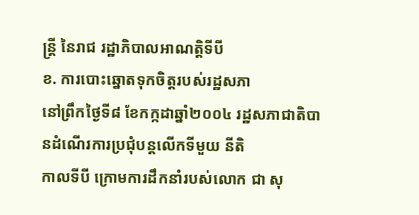ន្រ្តី នៃរាជ រដ្ឋាភិបាលអាណត្តិទីបី
ខ. ការបោះឆ្នោតទុកចិត្តរបស់រដ្ឋសភា
នៅព្រឹកថ្ងៃទី៨ ខែកក្កដាឆ្នាំ២០០៤ រដ្ឋសភាជាតិបានដំណើរការប្រជុំបន្តលើកទីមួយ នីតិ
កាលទីបី ក្រោមការដឹកនាំរបស់លោក ជា សុ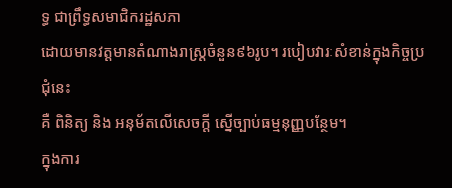ទ្ធ ជាព្រឹទ្ធសមាជិករដ្ឋសភា
ដោយមានវត្តមានតំណាងរាស្ត្រចំនួន៩៦រូប។ របៀបវារៈសំខាន់ក្នុងកិច្ចប្រជុំនេះ
គឺ ពិនិត្យ និង អនុម័តលើសេចក្តី ស្នើច្បាប់ធម្មនុញ្ញបន្ថែម។
ក្នុងការ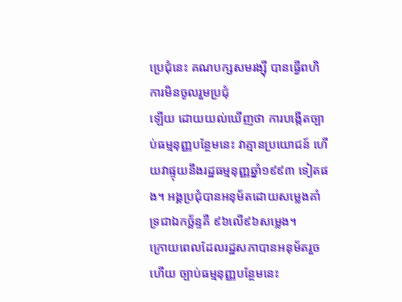ប្រេជុំនេះ គណបក្សសមរង្ស៊ី បានធ្វើពហិការមិនចូលរួមប្រជុំ
ឡើយ ដោយយល់ឃើញថា ការបង្កើតច្បាប់ធម្មនុញ្ញបន្ថែមនេះ វាគ្មានប្រយោជន៍ ហើយវាផ្ទុយនឹងរដ្ឋធម្មនុញ្ញឆ្នាំ១៩៩៣ ទៀតផង។ អង្គប្រជុំបានអនុម័តដោយសម្លេងគាំទ្រជាឯកច្ឆ័ន្ទគឺ ៩៦លើ៩៦សម្លេង។
ក្រោយពេលដែលរដ្ឋសភាបានអនុម័តរួចហើយ ច្បាប់ធម្មនុញ្ញបន្ថែមនេះ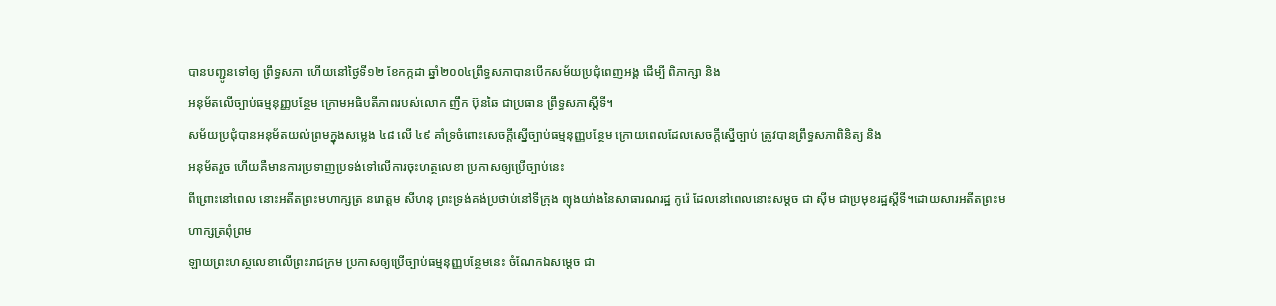បានបញ្ជូនទៅឲ្យ ព្រឹទ្ធសភា ហើយនៅថ្ងៃទី១២ ខែកក្កដា ឆ្នាំ២០០៤ព្រឹទ្ធសភាបានបើកសម័យប្រជុំពេញអង្គ ដើម្បី ពិភាក្សា និង
អនុម័តលើច្បាប់ធម្មនុញ្ញបន្ថែម ក្រោមអធិបតីភាពរបស់លោក ញឹក ប៊ុនឆៃ ជាប្រធាន ព្រឹទ្ធសភាស្តីទី។
សម័យប្រជុំបានអនុម័តយល់ព្រមក្នុងសម្លេង ៤៨ លើ ៤៩ គាំទ្រចំពោះសេចក្តីស្នើច្បាប់ធម្មនុញ្ញបន្ថែម ក្រោយពេលដែលសេចក្តីស្នើច្បាប់ ត្រូវបានព្រឹទ្ធសភាពិនិត្យ និង
អនុម័តរួច ហើយគឺមានការប្រទាញប្រទង់ទៅលើការចុះហត្ថលេខា ប្រកាសឲ្យប្រើច្បាប់នេះ
ពីព្រោះនៅពេល នោះអតីតព្រះមហាក្សត្រ នរោត្តម សីហនុ ព្រះទ្រង់គង់ប្រថាប់នៅទីក្រុង ព្យុងយា់ងនៃសាធារណរដ្ឋ កូរ៉េ ដែលនៅពេលនោះសម្តច ជា ស៊ីម ជាប្រមុខរដ្ឋស្តីទី។ដោយសារអតីតព្រះមហាក្សត្រពុំព្រម
ឡាយព្រះហស្ថលេខាលើព្រះរាជក្រម ប្រកាសឲ្យប្រើច្បាប់ធម្មនុញ្ញបន្ថែមនេះ ចំណែកឯសម្តេច ជា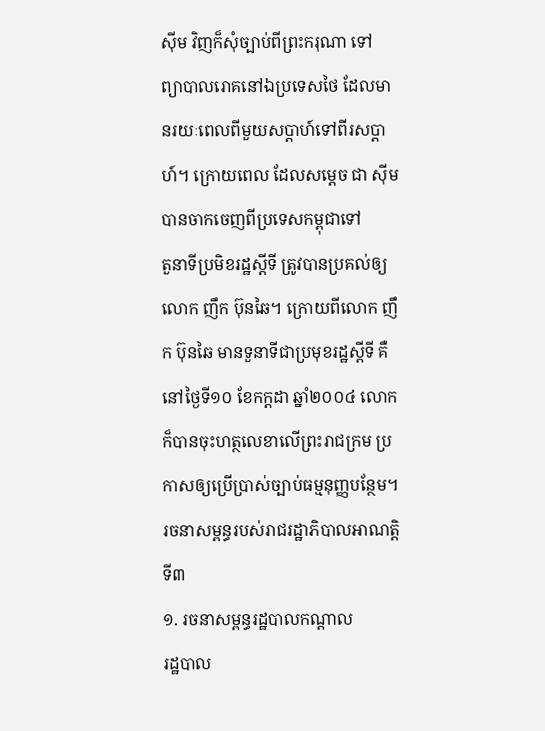ស៊ីម វិញក៏សុំច្បាប់ពីព្រះករុណា ទៅ
ព្យាបាលរោគនៅឯប្រទេសថៃ ដែលមានរយៈពេលពីមួយសប្តាហ៍ទៅពីរសប្តាហ៍។ ក្រោយពេល ដែលសម្តេច ជា ស៊ីម បានចាកចេញពីប្រទេសកម្ពុជាទៅ
តួនាទីប្រមិខរដ្ឋស្តីទី ត្រូវបានប្រគល់ឲ្យ លោក ញឹក ប៊ុនឆៃ។ ក្រោយពីលោក ញឹក ប៊ុនឆៃ មានទួនាទីជាប្រមុខរដ្ឋស្តីទី គឺនៅថ្ងៃទី១០ ខែកក្តដា ឆ្នាំ២០០៤ លោកក៏បានចុះហត្ថលេខាលើព្រះរាជក្រម ប្រកាសឲ្យប្រើប្រាស់ច្បាប់ធម្មនុញ្ញបន្ថែម។
រចនាសម្ពន្ធរបស់រាជរដ្ឋាភិបាលអាណត្តិទី៣
១. រចនាសម្ពន្ធរដ្ឋបាលកណ្ដាល
រដ្ឋបាល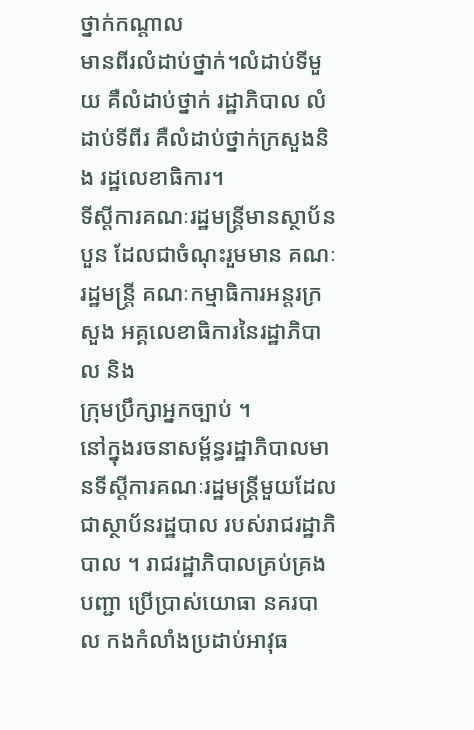ថ្នាក់កណ្ដាល
មានពីរលំដាប់ថ្នាក់។លំដាប់ទីមួយ គឺលំដាប់ថ្នាក់ រដ្ឋាភិបាល លំដាប់ទីពីរ គឺលំដាប់ថ្នាក់ក្រសួងនិង រដ្ឋលេខាធិការ។
ទីស្ដីការគណៈរដ្ឋមន្រ្តីមានស្ថាប័នបួន ដែលជាចំណុះរួមមាន គណៈរដ្ឋមន្រ្តី គណៈកម្មាធិការអន្តរក្រសួង អគ្គលេខាធិការនៃរដ្ឋាភិបាល និង
ក្រុមប្រឹក្សាអ្នកច្បាប់ ។
នៅក្នុងរចនាសម្ព័ន្ធរដ្ឋាភិបាលមានទីស្តីការគណៈរដ្ឋមន្រ្តីមួយដែលជាស្ថាប័នរដ្ឋបាល របស់រាជរដ្ឋាភិបាល ។ រាជរដ្ឋាភិបាលគ្រប់គ្រង បញ្ជា ប្រើប្រាស់យោធា នគរបាល កងកំលាំងប្រដាប់អាវុធ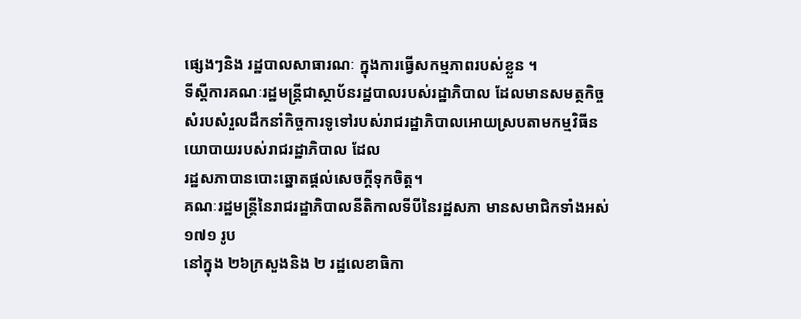ផ្សេងៗនិង រដ្ឋបាលសាធារណៈ ក្នុងការធ្វើសកម្មភាពរបស់ខ្លួន ។
ទីស្តីការគណៈរដ្ឋមន្រ្តីជាស្ថាប័នរដ្ឋបាលរបស់រដ្ឋាភិបាល ដែលមានសមត្ថកិច្ចសំរបសំរួលដឹកនាំកិច្ចការទូទៅរបស់រាជរដ្ឋាភិបាលអោយស្របតាមកម្មវិធីនយោបាយរបស់រាជរដ្ឋាភិបាល ដែល
រដ្ឋសភាបានបោះឆ្នោតផ្តល់សេចក្តីទុកចិត្ត។
គណៈរដ្ឋមន្រ្តីនៃរាជរដ្ឋាភិបាលនីតិកាលទីបីនៃរដ្ឋសភា មានសមាជិកទាំងអស់ ១៧១ រូប
នៅក្នុង ២៦ក្រសួងនិង ២ រដ្ឋលេខាធិកា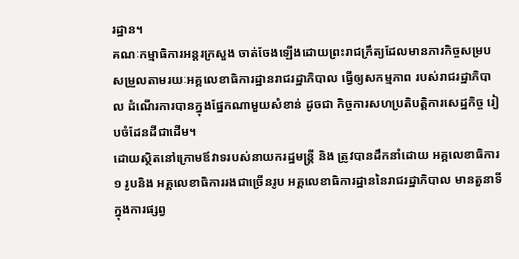រដ្ឋាន។
គណៈកម្មាធិការអន្តរក្រសួង ចាត់ចែងឡើងដោយព្រះរាជក្រឹត្យដែលមានភារកិច្ចសម្របសម្រួលតាមរយៈអគ្គលេខាធិការដ្ឋានរាជរដ្ឋាភិបាល ធ្វើឲ្យសកម្មភាព របស់រាជរដ្ឋាភិបាល ដំណើរការបានក្នុងផ្នែកណាមួយសំខាន់ ដូចជា កិច្ចការសហប្រតិបត្តិការសេដ្ឋកិច្ច រៀបចំដែនដីជាដើម។
ដោយស្ថិតនៅក្រោមឪវាទរបស់នាយករដ្ឋមន្រ្តី និង ត្រូវបានដឹកនាំដោយ អគ្គលេខាធិការ១ រូបនិង អគ្គលេខាធិការរងជាច្រើនរូប អគ្គលេខាធិការដ្ឋាននៃរាជរដ្ឋាភិបាល មានតួនាទីក្នុងការផ្សព្វ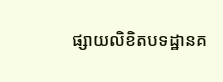ផ្សាយលិខិតបទដ្ឋានគ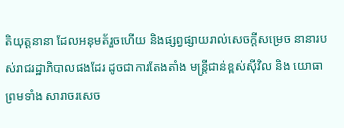តិយុត្តនានា ដែលអនុមត័រួចហើយ និងផ្សព្វផ្សាយរាល់សេចក្តីសម្រេច នានារបស់រាជរដ្ឋាភិបាលផងដែរ ដូចជាការតែងតាំង មន្រ្តីជាន់ខ្ពស់ស៊ីវិល និង យោធា ព្រមទាំង សារាចរសេច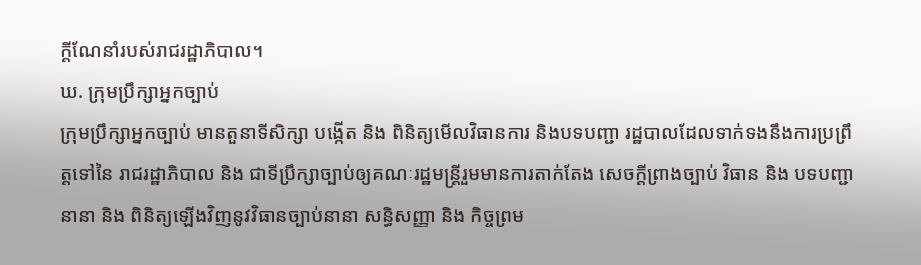ក្តីណែនាំរបស់រាជរដ្ឋាភិបាល។
ឃ. ក្រុមប្រឹក្សាអ្នកច្បាប់
ក្រុមប្រឹក្សាអ្នកច្បាប់ មានតួនាទីសិក្សា បង្កើត និង ពិនិត្យមើលវិធានការ និងបទបញ្ជា រដ្ឋបាលដែលទាក់ទងនឹងការប្រព្រឹត្តទៅនៃ រាជរដ្ឋាភិបាល និង ជាទីប្រឹក្សាច្បាប់ឲ្យគណៈរដ្ឋមន្រ្តីរួមមានការតាក់តែង សេចក្តីព្រាងច្បាប់ វិធាន និង បទបញ្ជានានា និង ពិនិត្យឡើងវិញនូវវិធានច្បាប់នានា សន្ធិសញ្ញា និង កិច្ចព្រម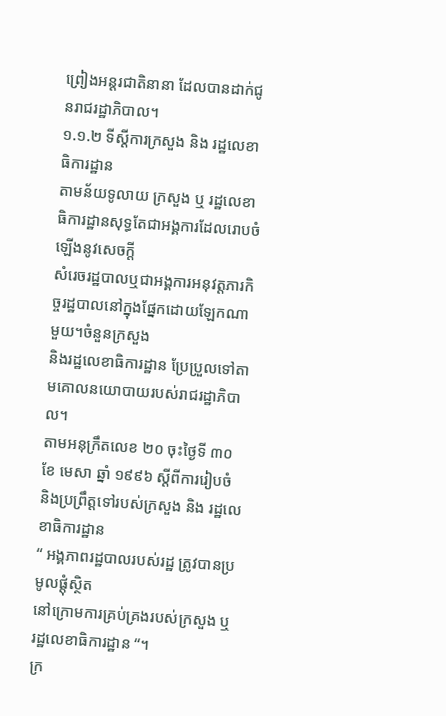ព្រៀងអន្តរជាតិនានា ដែលបានដាក់ជូនរាជរដ្ឋាភិបាល។
១.១.២ ទីស្ដីការក្រសួង និង រដ្ឋលេខាធិការដ្ឋាន
តាមន័យទូលាយ ក្រសួង ឬ រដ្ឋលេខាធិការដ្ឋានសុទ្ធតែជាអង្គការដែលរោបចំឡើងនូវសេចក្តី
សំរេចរដ្ឋបាលឬជាអង្គការអនុវត្តភារកិច្ចរដ្ឋបាលនៅក្នុងផ្នែកដោយឡែកណាមួយ។ចំនួនក្រសួង
និងរដ្ឋលេខាធិការដ្ឋាន ប្រែប្រួលទៅតាមគោលនយោបាយរបស់រាជរដ្ឋាភិបាល។
តាមអនុក្រឹតលេខ ២០ ចុះថ្ងៃទី ៣០ ខែ មេសា ឆ្នាំ ១៩៩៦ ស្តីពីការរៀបចំ និងប្រព្រឹត្តទៅរបស់ក្រសួង និង រដ្ឋលេខាធិការដ្ឋាន
“ អង្គភាពរដ្ឋបាលរបស់រដ្ឋ ត្រូវបានប្រមូលផ្តុំស្ថិត
នៅក្រោមការគ្រប់គ្រងរបស់ក្រសួង ឬ រដ្ឋលេខាធិការដ្ឋាន “។
ក្រ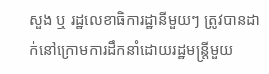សួង ឬ រដ្ឋលេខាធិការដ្ឋានីមួយៗ ត្រូវបានដាក់នៅក្រោមការដឹកនាំដោយរដ្ឋមន្រ្តីមួយ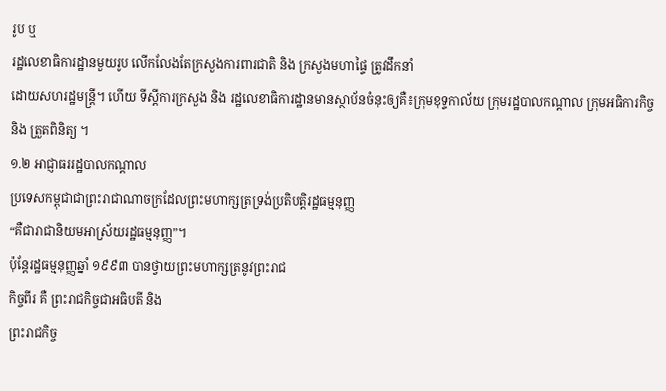រូប ឬ
រដ្ឋលេខាធិការដ្ឋានមួយរូប លើកលែងតែក្រសួងការពារជាតិ និង ក្រសួងមហាផ្ទៃ ត្រូវដឹកនាំ
ដោយសហរដ្ឋមន្រ្តី។ ហើយ ទីស្ដីការក្រសួង និង រដ្ឋលេខាធិការដ្ឋានមានស្ថាប័នចំនុះឲ្យគឺ៖ក្រុមខុទ្ទកាល័យ ក្រុមរដ្ឋបាលកណ្តាល ក្រុមអធិការកិច្ច និង ត្រួតពិនិត្យ ។
១.២ អាជ្ញាធររដ្ឋបាលកណ្តាល
ប្រទេសកម្ពុជាជាព្រះរាជាណាចក្រដែលព្រះមហាក្សត្រទ្រង់ប្រតិបត្តិរដ្ឋធម្មនុញ្ញ
“គឺជារាជានិយមអាស្រ័យរដ្ឋធម្មនុញ្ញ”។
ប៉ុន្តែរដ្ឋធម្មនុញ្ញឆ្នាំ ១៩៩៣ បានថ្វាយព្រះមហាក្សត្រនូវព្រះរាជ
កិច្ចពីរ គឺ ព្រះរាជកិច្ចជាអធិបតី និង
ព្រះរាជកិច្ច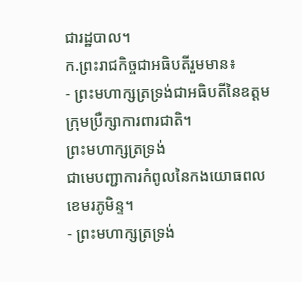ជារដ្ឋបាល។
ក.ព្រះរាជកិច្ចជាអធិបតីរួមមាន៖
- ព្រះមហាក្សត្រទ្រង់ជាអធិបតីនៃឧត្តមក្រុមប្រឺក្សាការពារជាតិ។
ព្រះមហាក្សត្រទ្រង់
ជាមេបញ្ជាការកំពូលនៃកងយោធពលខេមរភូមិន្ទ។
- ព្រះមហាក្សត្រទ្រង់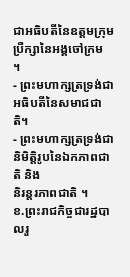ជាអធិបតីនៃឧត្តមក្រុមប្រឺក្សានៃអង្គចៅក្រម
។
- ព្រះមហាក្សត្រទ្រង់ជាអធិបតីនៃសមាជជាតិ។
- ព្រះមហាក្សត្រទ្រង់ជានិមិត្តិរូបនៃឯកភាពជាតិ និង
និរន្តរភាពជាតិ ។
ខ.ព្រះរាជកិច្ចជារដ្ឋបាលរួ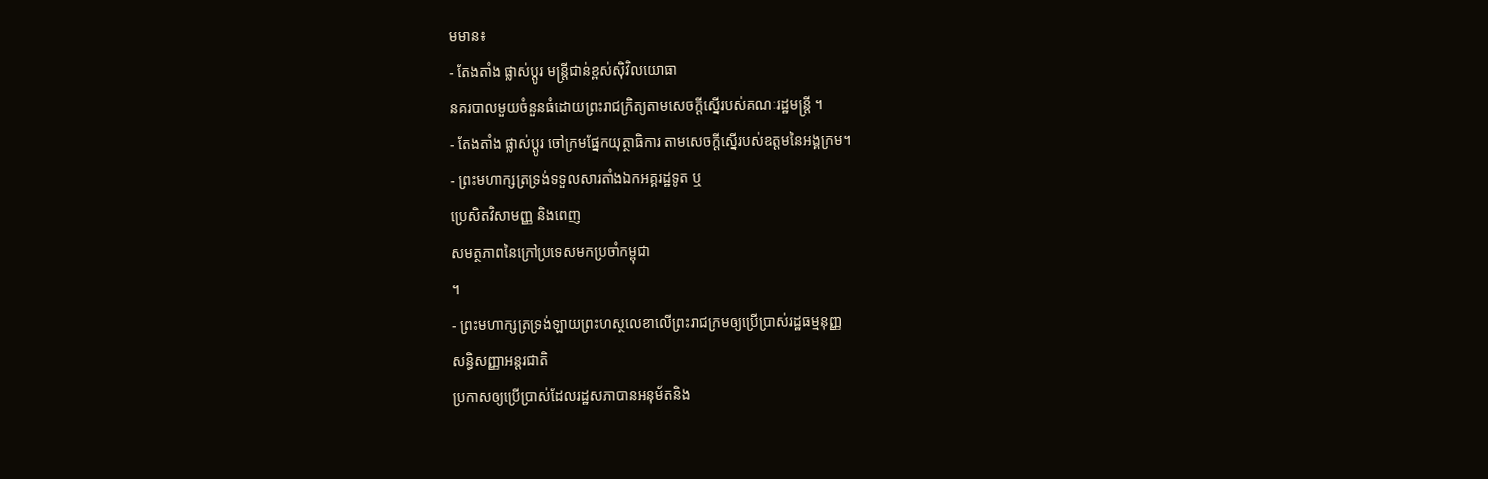មមាន៖
- តែងតាំង ផ្លាស់ប្ដូរ មន្រ្តីជាន់ខ្ពស់ស៊ិវិលយោធា
នគរបាលមួយចំនួនធំដោយព្រះរាជក្រិត្យតាមសេចក្តីស្នើរបស់គណៈរដ្ឋមន្រ្តី ។
- តែងតាំង ផ្លាស់ប្ដូរ ចៅក្រមផ្នែកយុត្ថាធិការ តាមសេចក្តីស្នើរបស់ឧត្តមនៃអង្គក្រម។
- ព្រះមហាក្សត្រទ្រង់ទទួលសារតាំងឯកអគ្គរដ្ឋទូត ឬ
ប្រេសិតវិសាមញ្ញ និងពេញ
សមត្ថភាពនៃក្រៅប្រទេសមកប្រចាំកម្ពុជា
។
- ព្រះមហាក្សត្រទ្រង់ឡាយព្រះហស្ថលេខាលើព្រះរាជក្រមឲ្យប្រើប្រាស់រដ្ឋធម្មនុញ្ញ
សន្ធិសញ្ញាអន្តរជាតិ
ប្រកាសឲ្យប្រើប្រាស់ដែលរដ្ឋសភាបានអនុម័តនិង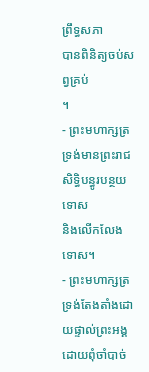ព្រឹទ្ធសភា
បានពិនិត្យចប់សព្វគ្រប់
។
- ព្រះមហាក្សត្រទ្រង់មានព្រះរាជសិទ្ធិបន្ធូរបន្ថយទោស
និងលើកលែងទោស។
- ព្រះមហាក្សត្រទ្រង់តែងតាំងដោយផ្ទាល់ព្រះអង្គ ដោយពុំចាំបាច់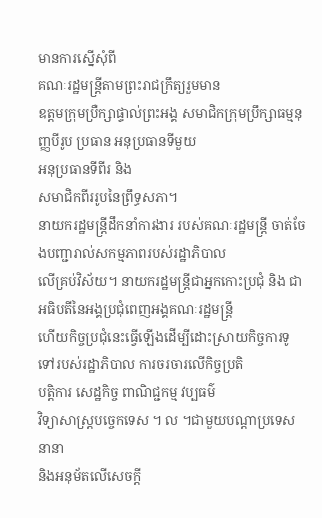មានការស្នើសុំពី
គណៈរដ្ឋមន្រ្តីតាមព្រះរាជក្រឹត្យរួមមាន
ឧត្តមក្រុមប្រឺក្សាផ្ទាល់ព្រះអង្គ សមាជិកក្រុមប្រឹក្សាធម្មនុញ្ញបីរូប ប្រធាន អនុប្រធានទីមួយ
អនុប្រធានទីពីរ និង
សមាជិកពីររូបនៃព្រឹទ្ធសភា។
នាយករដ្ឋមន្រ្តីដឹកនាំការងារ របស់គណៈរដ្ឋមន្រ្តី ចាត់ចែងបញ្ជារាល់សកម្មភាពរបស់រដ្ឋាភិបាល
លើគ្រប់វិស័យ។ នាយករដ្ឋមន្រ្តីជាអ្នកកោះប្រជុំ និង ជាអធិបតីនៃអង្គប្រជុំពេញអង្គគណៈរដ្ឋមន្រ្តី
ហើយកិច្ចប្រជុំនេះធ្វើឡើងដើម្បីដោះស្រាយកិច្ចការទូទៅរបស់រដ្ឋាភិបាល ការចរចារលើកិច្ចប្រតិ
បត្តិការ សេដ្ឋកិច្ច ពាណិជ្ជកម្ម វប្បធម៌
វិទ្យាសាស្រ្តបច្ចេកទេស ។ ល ។ជាមួយបណ្តាប្រទេសនានា
និងអនុម័តលើសេចក្តី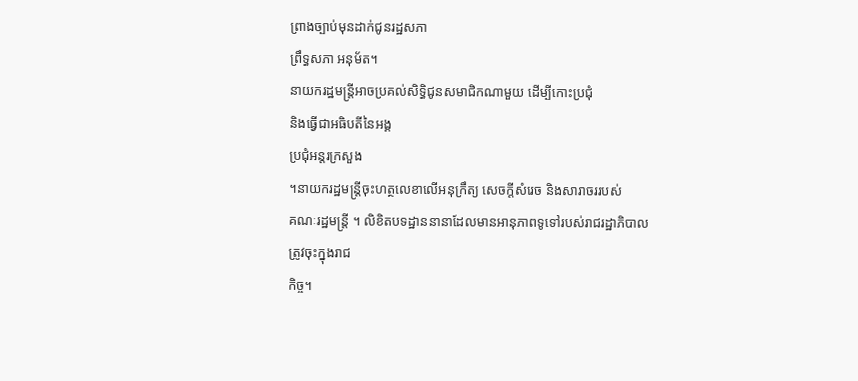ព្រាងច្បាប់មុនដាក់ជូនរដ្ឋសភា
ព្រឹទ្ធសភា អនុម័ត។
នាយករដ្ឋមន្រ្តីអាចប្រគល់សិទ្ធិជូនសមាជិកណាមួយ ដើម្បីកោះប្រជុំ
និងធ្វើជាអធិបតីនៃអង្គ
ប្រជុំអន្តរក្រសួង
។នាយករដ្ឋមន្រ្តីចុះហត្ថលេខាលើអនុក្រឹត្យ សេចក្តីសំរេច និងសារាចររបស់
គណៈរដ្ឋមន្រ្តី ។ លិខិតបទដ្ឋាននានាដែលមានអានុភាពទូទៅរបស់រាជរដ្ឋាភិបាលត្រូវចុះក្នុងរាជ
កិច្ច។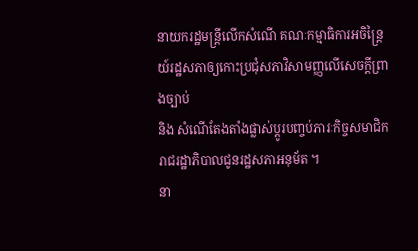នាយករដ្ឋមន្រ្តីលើកសំណើ គណៈកម្មាធិការអចិន្រ្តៃយ៍រដ្ឋសភាឲ្យកោះប្រជុំសភាវិសាមញ្ញលើសេចក្តីព្រាងច្បាប់
និង សំណើតែងតាំងផ្លាស់ប្ដូរបញ្ចប់ភារៈកិច្ចសមាជិករាជរដ្ឋាភិបាលជូនរដ្ឋសភាអនុម័ត ។
នា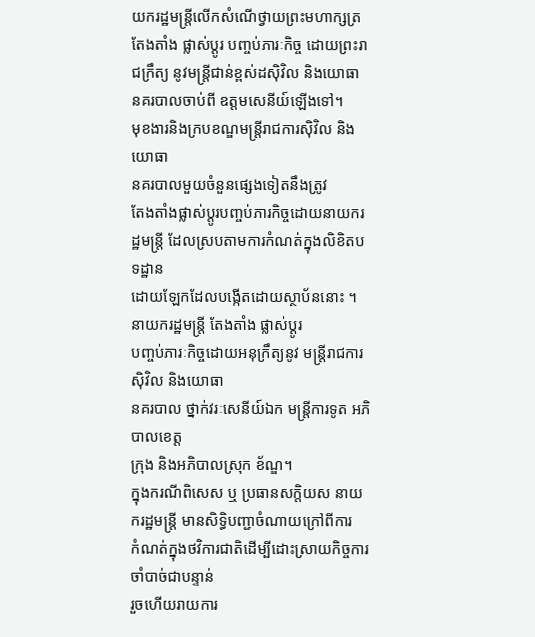យករដ្ឋមន្រ្តីលើកសំណើថ្វាយព្រះមហាក្សត្រ តែងតាំង ផ្លាស់ប្ដូរ បញ្ចប់ភារៈកិច្ច ដោយព្រះរាជក្រឹត្យ នូវមន្រ្តីជាន់ខ្ពស់ដស៊ិវិល និងយោធា
នគរបាលចាប់ពី ឧត្តមសេនីយ៍ឡើងទៅ។
មុខងារនិងក្របខណ្ឌមន្រ្តីរាជការស៊ិវិល និងយោធា
នគរបាលមួយចំនួនផ្សេងទៀតនឹងត្រូវ
តែងតាំងផ្លាស់ប្ដូរបញ្ចប់ភារកិច្ចដោយនាយករដ្ឋមន្រ្តី ដែលស្របតាមការកំណត់ក្នុងលិខិតបទដ្ឋាន
ដោយឡែកដែលបង្កើតដោយស្ថាប័ននោះ ។
នាយករដ្ឋមន្រ្តី តែងតាំង ផ្លាស់ប្ដូរ
បញ្ចប់ភារៈកិច្ចដោយអនុក្រឹត្យនូវ មន្រ្តីរាជការស៊ិវិល និងយោធា
នគរបាល ថ្នាក់វរៈសេនីយ៍ឯក មន្រ្តីការទូត អភិបាលខេត្ត
ក្រុង និងអភិបាលស្រុក ខ័ណ្ឌ។
ក្នុងករណីពិសេស ឬ ប្រធានសកិ្តយស នាយករដ្ឋមន្រ្តី មានសិទ្ធិបញ្ជាចំណាយក្រៅពីការ
កំណត់ក្នុងថវិការជាតិដើម្បីដោះស្រាយកិច្ចការចាំបាច់ជាបន្ទាន់
រួចហើយរាយការ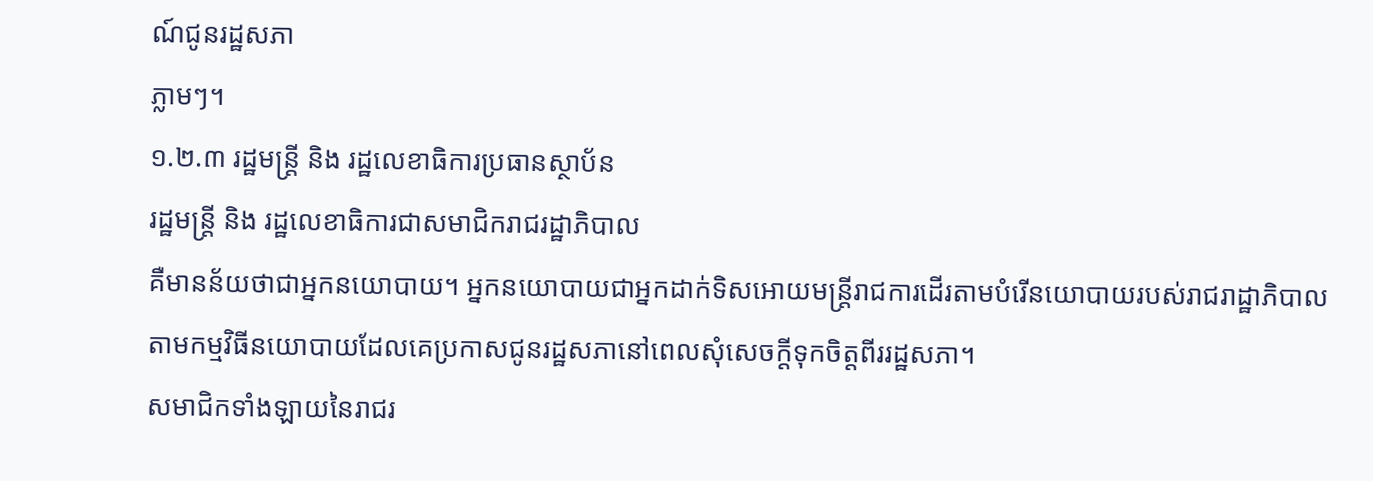ណ៍ជូនរដ្ឋសភា
ភ្លាមៗ។
១.២.៣ រដ្ឋមន្រ្តី និង រដ្ឋលេខាធិការប្រធានស្ថាប័ន
រដ្ឋមន្រ្តី និង រដ្ឋលេខាធិការជាសមាជិករាជរដ្ឋាភិបាល
គឺមានន័យថាជាអ្នកនយោបាយ។ អ្នកនយោបាយជាអ្នកដាក់ទិសអោយមន្រ្តីរាជការដើរតាមបំរើនយោបាយរបស់រាជរាដ្ឋាភិបាល
តាមកម្មវិធីនយោបាយដែលគេប្រកាសជូនរដ្ឋសភានៅពេលសុំសេចក្តីទុកចិត្តពីររដ្ឋសភា។
សមាជិកទាំងឡាយនៃរាជរ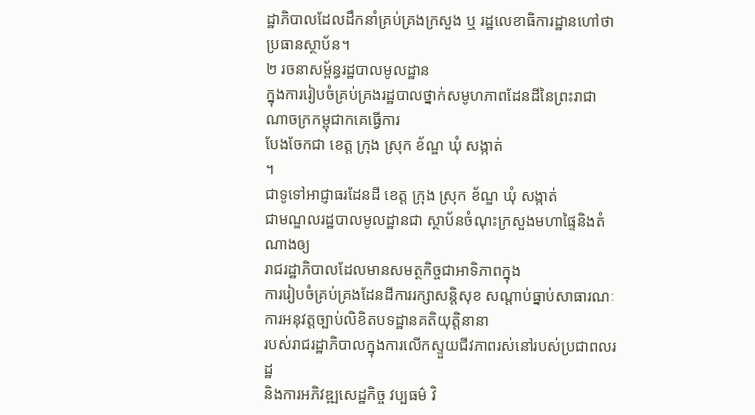ដ្ឋាភិបាលដែលដឹកនាំគ្រប់គ្រងក្រសួង ឬ រដ្ឋលេខាធិការដ្ឋានហៅថា
ប្រធានស្ថាប័ន។
២ រចនាសម្ព័ន្ធរដ្ឋបាលមូលដ្ឋាន
ក្នុងការរៀបចំគ្រប់គ្រងរដ្ឋបាលថ្នាក់សមូហភាពដែនដីនៃព្រះរាជាណាចក្រកម្ពុជាកគេធ្វើការ
បែងចែកជា ខេត្ត ក្រុង ស្រុក ខ័ណ្ឌ ឃុំ សង្កាត់
។
ជាទូទៅអាជ្ញាធរដែនដី ខេត្ត ក្រុង ស្រុក ខ័ណ្ឌ ឃុំ សង្កាត់
ជាមណ្ឌលរដ្ឋបាលមូលដ្ឋានជា ស្ថាប័នចំណុះក្រសួងមហាផ្ទៃនិងតំណាងឲ្យ
រាជរដ្ឋាភិបាលដែលមានសមត្ថកិច្ចជាអាទិភាពក្នុង
ការរៀបចំគ្រប់គ្រងដែនដីការរក្សាសន្តិសុខ សណ្តាប់ធ្នាប់សាធារណៈ
ការអនុវត្តច្បាប់លិខិតបទដ្ឋានគតិយុត្តិនានា
របស់រាជរដ្ឋាភិបាលក្នុងការលើកស្ទួយជីវភាពរស់នៅរបស់ប្រជាពលរដ្ឋ
និងការអភិវឌ្ឍសេដ្ឋកិច្ច វប្បធម៌ វិ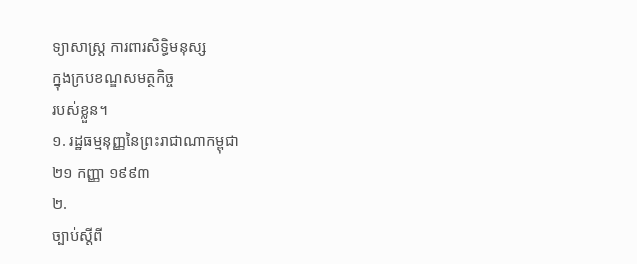ទ្យាសាស្រ្ត ការពារសិទ្ធិមនុស្ស
ក្នុងក្របខណ្ឌសមត្ថកិច្ច
របស់ខ្លួន។
១. រដ្ឋធម្មនុញ្ញនៃព្រះរាជាណាកម្ពុជា
២១ កញ្ញា ១៩៩៣
២.
ច្បាប់ស្តីពី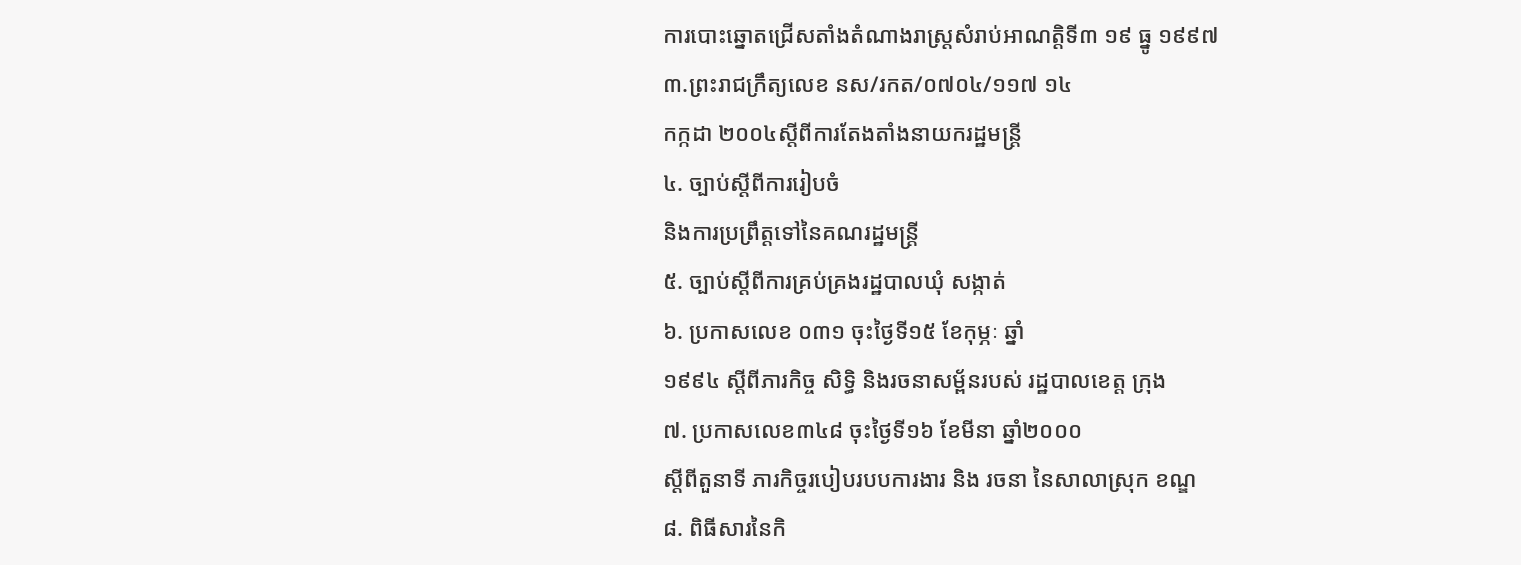ការបោះឆ្នោតជ្រើសតាំងតំណាងរាស្រ្តសំរាប់អាណត្តិទី៣ ១៩ ធ្នូ ១៩៩៧
៣.ព្រះរាជក្រឹត្យលេខ នស/រកត/០៧០៤/១១៧ ១៤
កក្កដា ២០០៤ស្តីពីការតែងតាំងនាយករដ្ឋមន្រ្តី
៤. ច្បាប់ស្តីពីការរៀបចំ
និងការប្រព្រឹត្តទៅនៃគណរដ្ឋមន្រ្តី
៥. ច្បាប់ស្តីពីការគ្រប់គ្រងរដ្ឋបាលឃុំ សង្កាត់
៦. ប្រកាសលេខ ០៣១ ចុះថ្ងៃទី១៥ ខែកុម្ភៈ ឆ្នាំ
១៩៩៤ ស្តីពីភារកិច្ច សិទ្ធិ និងរចនាសម្ព័នរបស់ រដ្ឋបាលខេត្ត ក្រុង
៧. ប្រកាសលេខ៣៤៨ ចុះថ្ងៃទី១៦ ខែមីនា ឆ្នាំ២០០០
ស្តីពីតួនាទី ភារកិច្ចរបៀបរបបការងារ និង រចនា នៃសាលាស្រុក ខណ្ឌ
៨. ពិធីសារនៃកិ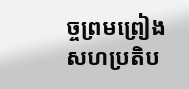ច្ចព្រមព្រៀង សហប្រតិប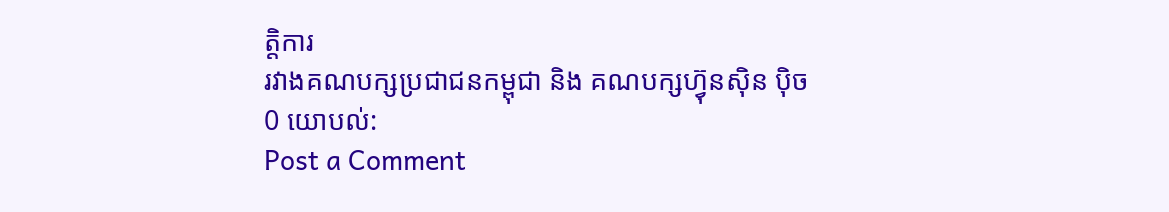ត្តិការ
រវាងគណបក្សប្រជាជនកម្ពុជា និង គណបក្សហ៊្វុនស៊ិន ប៉ិច
0 យោបល់:
Post a Comment